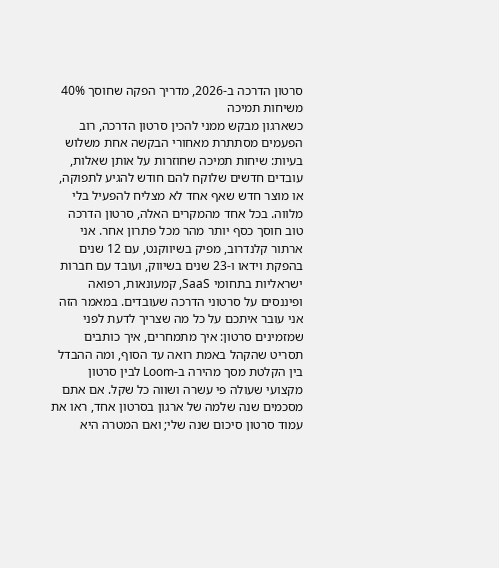סרטון הדרכה ב-2026, מדריך הפקה שחוסך 40% משיחות תמיכה
כשארגון מבקש ממני להכין סרטון הדרכה, רוב הפעמים מסתתרת מאחורי הבקשה אחת משלוש בעיות: שיחות תמיכה שחוזרות על אותן שאלות, עובדים חדשים שלוקח להם חודש להגיע לתפוקה, או מוצר חדש שאף אחד לא מצליח להפעיל בלי מלווה. בכל אחד מהמקרים האלה, סרטון הדרכה טוב חוסך כסף יותר מהר מכל פתרון אחר. אני ארתור קלנדרוב, מפיק בשיווקנט, עם 12 שנים בהפקת וידאו ו-23 שנים בשיווק, ועובד עם חברות ישראליות בתחומי SaaS, קמעונאות, רפואה ופיננסים על סרטוני הדרכה שעובדים. במאמר הזה אני עובר איתכם על כל מה שצריך לדעת לפני שמזמינים סרטון: איך מתמחרים, איך כותבים תסריט שהקהל באמת רואה עד הסוף, ומה ההבדל בין הקלטת מסך מהירה ב-Loom לבין סרטון מקצועי שעולה פי עשרה ושווה כל שקל. אם אתם מסכמים שנה שלמה של ארגון בסרטון אחד, ראו את עמוד סרטון סיכום שנה שלי; ואם המטרה היא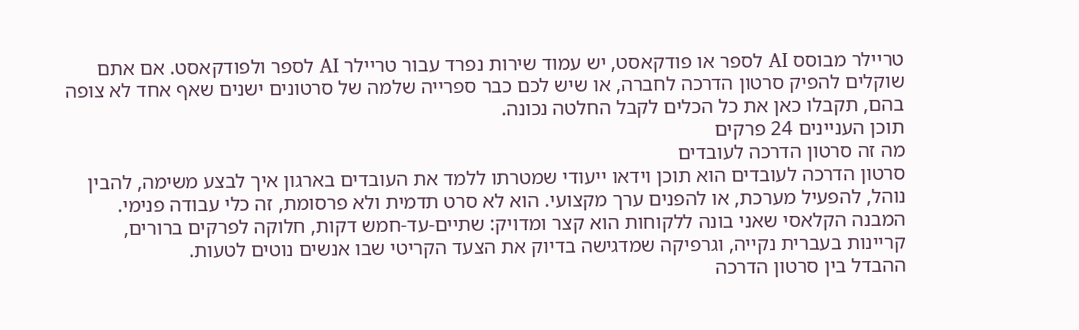טריילר מבוסס AI לספר או פודקאסט, יש עמוד שירות נפרד עבור טריילר AI לספר ולפודקאסט. אם אתם שוקלים להפיק סרטון הדרכה לחברה, או שיש לכם כבר ספרייה שלמה של סרטונים ישנים שאף אחד לא צופה בהם, תקבלו כאן את כל הכלים לקבל החלטה נכונה.
תוכן העניינים 24 פרקים
מה זה סרטון הדרכה לעובדים
סרטון הדרכה לעובדים הוא תוכן וידאו ייעודי שמטרתו ללמד את העובדים בארגון איך לבצע משימה, להבין נוהל, להפעיל מערכת, או להפנים ערך מקצועי. הוא לא סרט תדמית ולא פרסומת, זה כלי עבודה פנימי. המבנה הקלאסי שאני בונה ללקוחות הוא קצר ומדויק: שתיים-עד-חמש דקות, חלוקה לפרקים ברורים, קריינות בעברית נקייה, וגרפיקה שמדגישה בדיוק את הצעד הקריטי שבו אנשים נוטים לטעות.
ההבדל בין סרטון הדרכה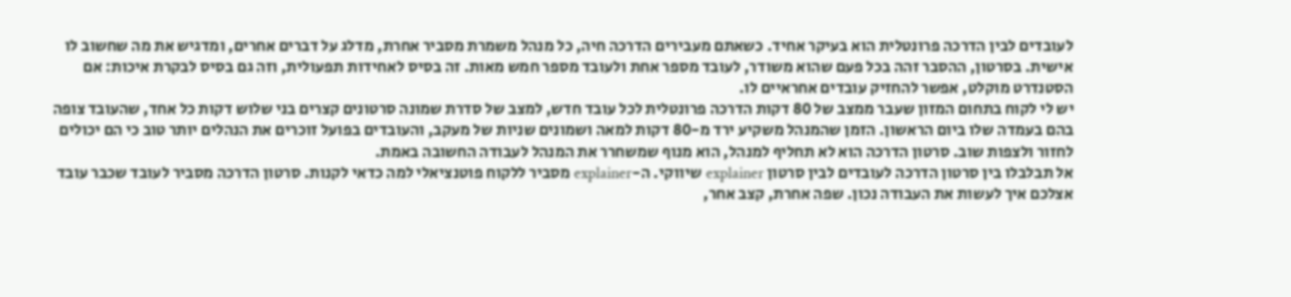לעובדים לבין הדרכה פרונטלית הוא בעיקר אחיד. כשאתם מעבירים הדרכה חיה, כל מנהל משמרת מסביר אחרת, מדלג על דברים אחרים, ומדגיש את מה שחשוב לו אישית. בסרטון, ההסבר זהה בכל פעם שהוא משודר, לעובד מספר אחת ולעובד מספר חמש מאות. זה בסיס לאחידות תפעולית, וזה גם בסיס לבקרת איכות: אם הסטנדרט מוקלט, אפשר להחזיק עובדים אחראיים לו.
יש לי לקוח בתחום המזון שעבר ממצב של 80 דקות הדרכה פרונטלית לכל עובד חדש, למצב של סדרת שמונה סרטונים קצרים בני שלוש דקות כל אחד, שהעובד צופה בהם בעמדה שלו ביום הראשון. הזמן שהמנהל משקיע ירד מ-80 דקות למאה ושמונים שניות של מעקב, והעובדים בפועל זוכרים את הנהלים יותר טוב כי הם יכולים לחזור ולצפות שוב. סרטון הדרכה הוא לא תחליף למנהל, הוא מנוף שמשחרר את המנהל לעבודה החשובה באמת.
אל תבלבלו בין סרטון הדרכה לעובדים לבין סרטון explainer שיווקי. ה-explainer מסביר ללקוח פוטנציאלי למה כדאי לקנות. סרטון הדרכה מסביר לעובד שכבר עובד אצלכם איך לעשות את העבודה נכון. שפה אחרת, קצב אחר,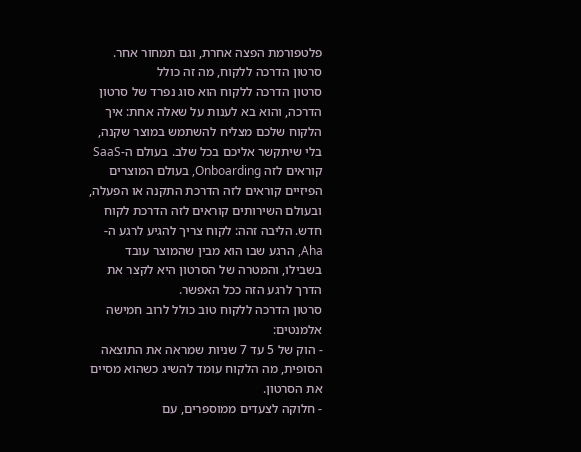פלטפורמת הפצה אחרת, וגם תמחור אחר.
סרטון הדרכה ללקוח, מה זה כולל
סרטון הדרכה ללקוח הוא סוג נפרד של סרטון הדרכה, והוא בא לענות על שאלה אחת: איך הלקוח שלכם מצליח להשתמש במוצר שקנה, בלי שיתקשר אליכם בכל שלב. בעולם ה-SaaS קוראים לזה Onboarding, בעולם המוצרים הפיזיים קוראים לזה הדרכת התקנה או הפעלה, ובעולם השירותים קוראים לזה הדרכת לקוח חדש. הליבה זהה: לקוח צריך להגיע לרגע ה-Aha, הרגע שבו הוא מבין שהמוצר עובד בשבילו, והמטרה של הסרטון היא לקצר את הדרך לרגע הזה ככל האפשר.
סרטון הדרכה ללקוח טוב כולל לרוב חמישה אלמנטים:
- הוק של 5 עד 7 שניות שמראה את התוצאה הסופית, מה הלקוח עומד להשיג כשהוא מסיים את הסרטון.
- חלוקה לצעדים ממוספרים, עם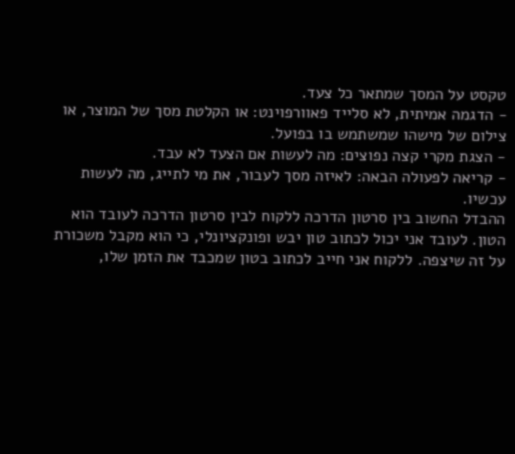טקסט על המסך שמתאר כל צעד.
- הדגמה אמיתית, לא סלייד פאוורפוינט: או הקלטת מסך של המוצר, או צילום של מישהו שמשתמש בו בפועל.
- הצגת מקרי קצה נפוצים: מה לעשות אם הצעד לא עבד.
- קריאה לפעולה הבאה: לאיזה מסך לעבור, את מי לתייג, מה לעשות עכשיו.
ההבדל החשוב בין סרטון הדרכה ללקוח לבין סרטון הדרכה לעובד הוא הטון. לעובד אני יכול לכתוב טון יבש ופונקציונלי, כי הוא מקבל משכורת על זה שיצפה. ללקוח אני חייב לכתוב בטון שמכבד את הזמן שלו,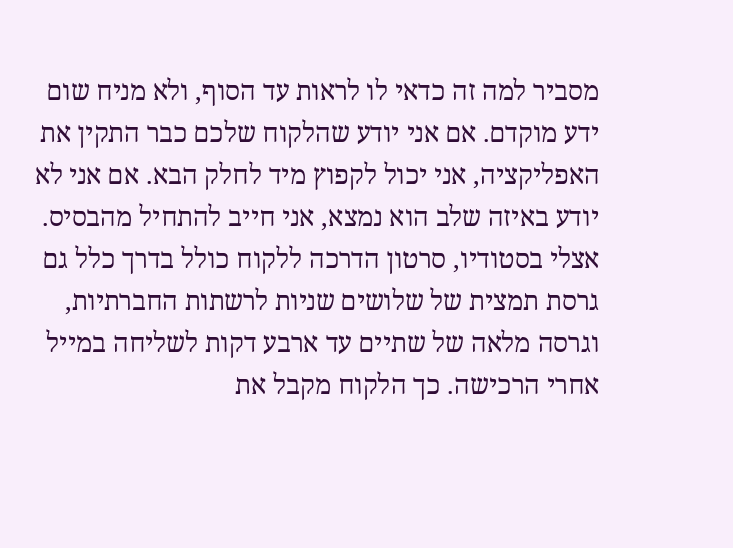מסביר למה זה כדאי לו לראות עד הסוף, ולא מניח שום ידע מוקדם. אם אני יודע שהלקוח שלכם כבר התקין את האפליקציה, אני יכול לקפוץ מיד לחלק הבא. אם אני לא יודע באיזה שלב הוא נמצא, אני חייב להתחיל מהבסיס.
אצלי בסטודיו, סרטון הדרכה ללקוח כולל בדרך כלל גם גרסת תמצית של שלושים שניות לרשתות החברתיות, וגרסה מלאה של שתיים עד ארבע דקות לשליחה במייל אחרי הרכישה. כך הלקוח מקבל את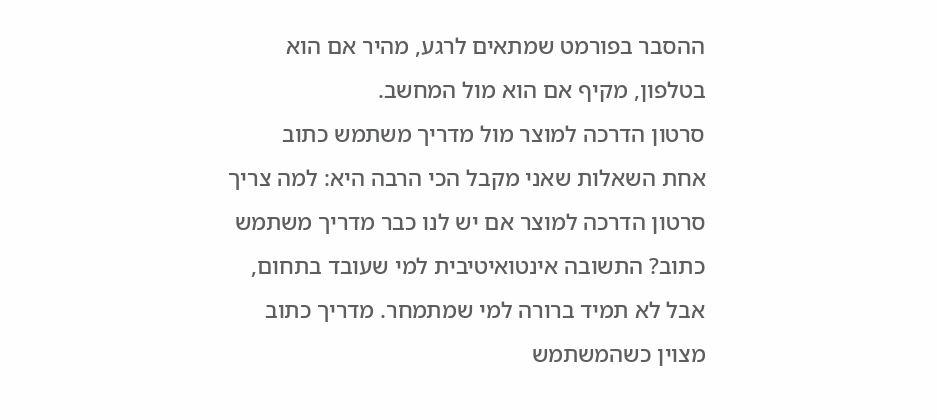ההסבר בפורמט שמתאים לרגע, מהיר אם הוא בטלפון, מקיף אם הוא מול המחשב.
סרטון הדרכה למוצר מול מדריך משתמש כתוב
אחת השאלות שאני מקבל הכי הרבה היא: למה צריך סרטון הדרכה למוצר אם יש לנו כבר מדריך משתמש כתוב? התשובה אינטואיטיבית למי שעובד בתחום, אבל לא תמיד ברורה למי שמתמחר. מדריך כתוב מצוין כשהמשתמש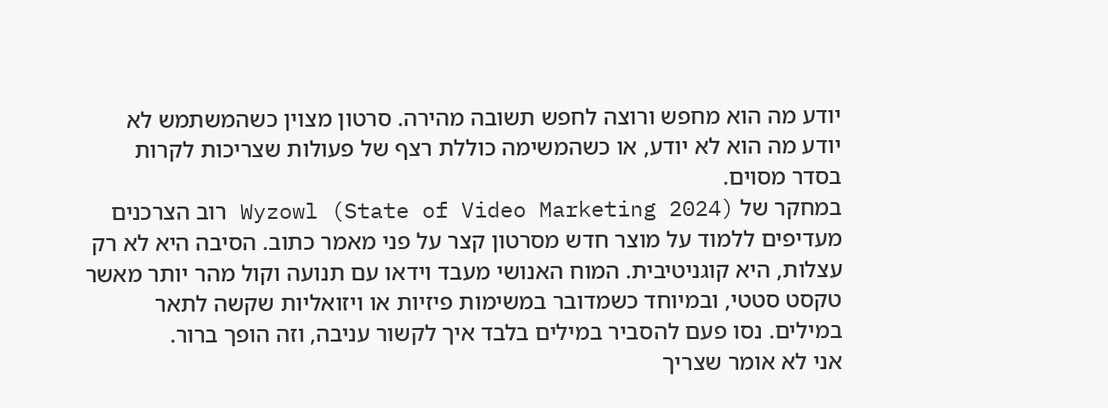יודע מה הוא מחפש ורוצה לחפש תשובה מהירה. סרטון מצוין כשהמשתמש לא יודע מה הוא לא יודע, או כשהמשימה כוללת רצף של פעולות שצריכות לקרות בסדר מסוים.
במחקר של Wyzowl (State of Video Marketing 2024) רוב הצרכנים מעדיפים ללמוד על מוצר חדש מסרטון קצר על פני מאמר כתוב. הסיבה היא לא רק עצלות, היא קוגניטיבית. המוח האנושי מעבד וידאו עם תנועה וקול מהר יותר מאשר טקסט סטטי, ובמיוחד כשמדובר במשימות פיזיות או ויזואליות שקשה לתאר במילים. נסו פעם להסביר במילים בלבד איך לקשור עניבה, וזה הופך ברור.
אני לא אומר שצריך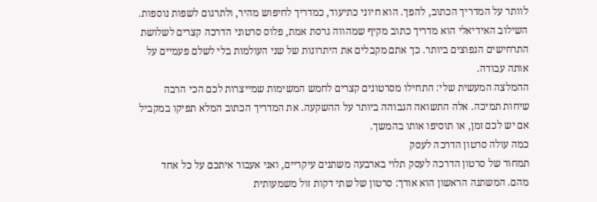לוותר על המדריך הכתוב, להפך. הוא חיוני כתיעוד, כמדריך לחיפוש מהיר, ולתרגום לשפות נוספות. השילוב האידיאלי הוא מדריך כתוב מקיף שמהווה גרסת אמת, פלוס סרטוני הדרכה קצרים לשלושת התרחישים הנפוצים ביותר. כך אתם מקבלים את היתרונות של שני העולמות בלי לשלם פעמיים על אותה עבודה.
ההמלצה המעשית שלי: התחילו מסרטונים קצרים לחמש המשימות שמייצרות לכם הכי הרבה שיחות תמיכה. אלה התשואה הגבוהה ביותר על ההשקעה. את המדריך הכתוב המלא תפיקו במקביל אם יש לכם זמן, או תוסיפו אותו בהמשך.
כמה עולה סרטון הדרכה לעסק
תמחור של סרטון הדרכה לעסק תלוי בארבעה משתנים עיקריים, ואני אעבור איתכם על כל אחד מהם. המשתנה הראשון הוא אורך: סרטון של שתי דקות זול משמעותית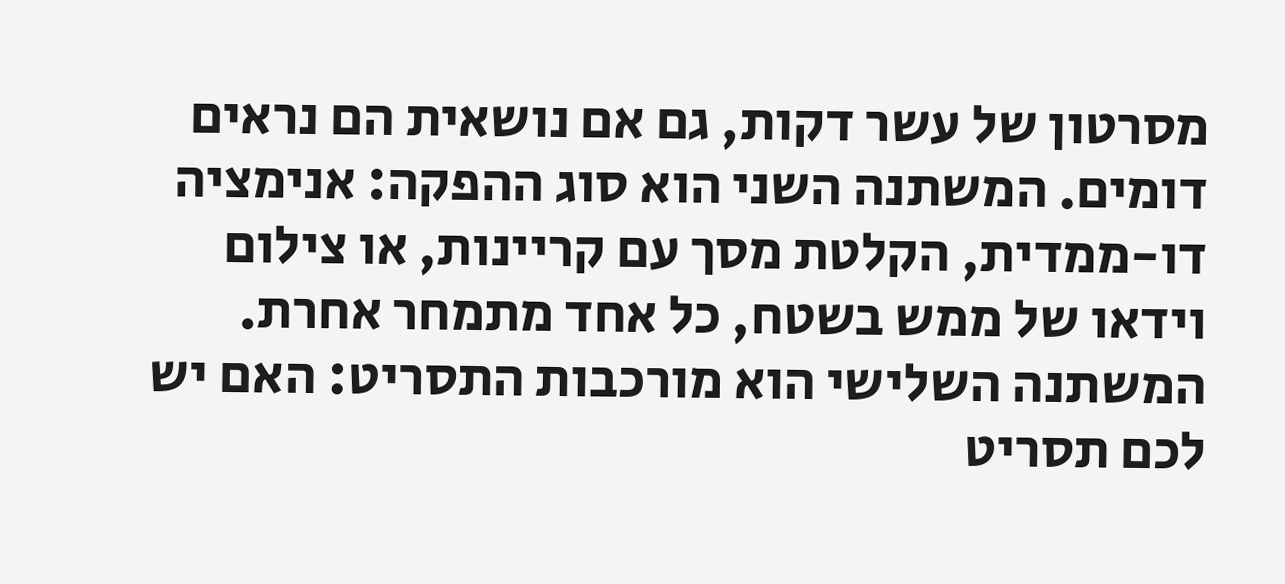מסרטון של עשר דקות, גם אם נושאית הם נראים דומים. המשתנה השני הוא סוג ההפקה: אנימציה דו-ממדית, הקלטת מסך עם קריינות, או צילום וידאו של ממש בשטח, כל אחד מתמחר אחרת. המשתנה השלישי הוא מורכבות התסריט: האם יש לכם תסריט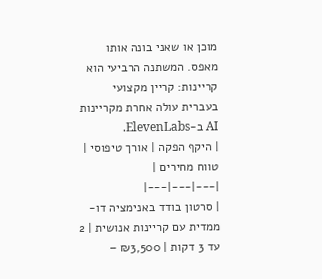מוכן או שאני בונה אותו מאפס. המשתנה הרביעי הוא קריינות: קריין מקצועי בעברית עולה אחרת מקריינות AI ב-ElevenLabs.
| היקף הפקה | אורך טיפוסי | טווח מחירים |
|---|---|---|
| סרטון בודד באנימציה דו-ממדית עם קריינות אנושית | 2 עד 3 דקות | ₪3,500 –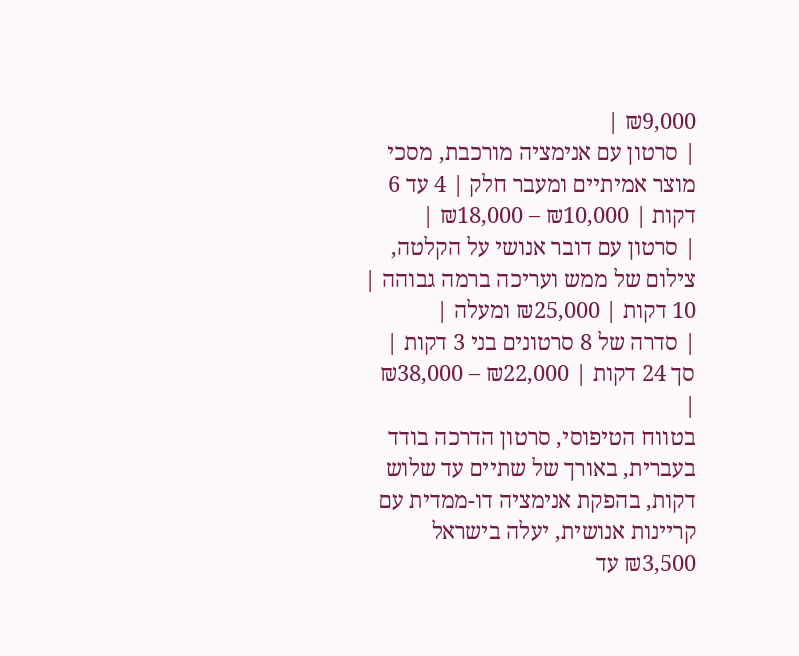₪9,000 |
| סרטון עם אנימציה מורכבת, מסכי מוצר אמיתיים ומעבר חלק | 4 עד 6 דקות | ₪10,000 – ₪18,000 |
| סרטון עם דובר אנושי על הקלטה, צילום של ממש ועריכה ברמה גבוהה | 10 דקות | ₪25,000 ומעלה |
| סדרה של 8 סרטונים בני 3 דקות | סך 24 דקות | ₪22,000 – ₪38,000 |
בטווח הטיפוסי, סרטון הדרכה בודד בעברית, באורך של שתיים עד שלוש דקות, בהפקת אנימציה דו-ממדית עם קריינות אנושית, יעלה בישראל ₪3,500 עד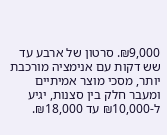₪9,000. סרטון של ארבע עד שש דקות עם אנימציה מורכבת יותר, מסכי מוצר אמיתיים ומעבר חלק בין סצנות, יגיע ל-₪10,000 עד ₪18,000.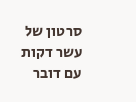סרטון של עשר דקות עם דובר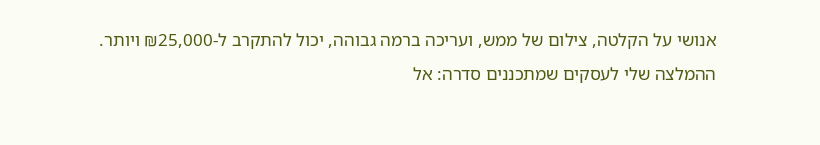אנושי על הקלטה, צילום של ממש, ועריכה ברמה גבוהה, יכול להתקרב ל-₪25,000 ויותר.
ההמלצה שלי לעסקים שמתכננים סדרה: אל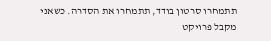תתמחרו סרטון בודד, תתמחרו את הסדרה. כשאני מקבל פרויקט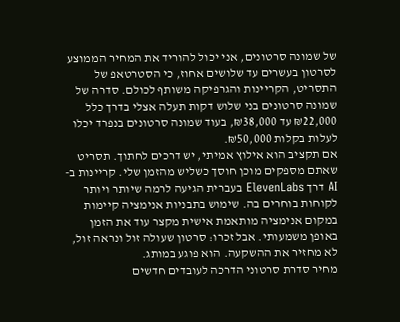של שמונה סרטונים, אני יכול להוריד את המחיר הממוצע לסרטון בעשרים עד שלושים אחוז, כי הסטרטאפ של התסריט, הקריינות והגרפיקה משותף לכולם. סדרה של שמונה סרטונים בני שלוש דקות תעלה אצלי בדרך כלל ₪22,000 עד ₪38,000, בעוד שמונה סרטונים בנפרד יכלו לעלות בקלות ₪50,000.
אם תקציב הוא אילוץ אמיתי, יש דרכים לחתוך. תסריט שאתם מספקים מוכן חוסך כשליש מהזמן שלי. קריינות ב-AI דרך ElevenLabs בעברית הגיעה לרמה שיותר ויותר לקוחות בוחרים בה. שימוש בתבניות אנימציה קיימות במקום אנימציה מותאמת אישית מקצר עוד את הזמן באופן משמעותי. אבל זכרו: סרטון שעולה זול ונראה זול, לא מחזיר את ההשקעה. הוא פוגע במותג.
מחיר סדרת סרטוני הדרכה לעובדים חדשים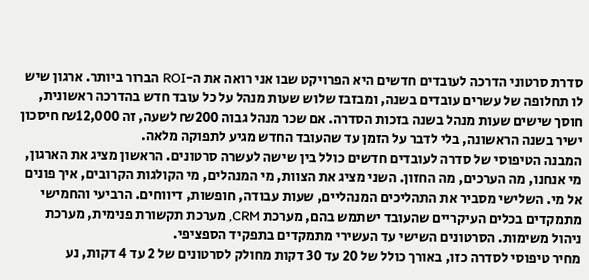סדרת סרטוני הדרכה לעובדים חדשים היא הפרויקט שבו אני רואה את ה-ROI הברור ביותר. ארגון שיש לו תחלופה של עשרים עובדים בשנה, ומבזבז שלוש שעות מנהל על כל עובד חדש בהדרכה ראשונית, חוסך שישים שעות מנהל בשנה בזכות הסדרה. אם שכר מנהל גבוה ₪200 לשעה, זה ₪12,000 חיסכון ישיר בשנה הראשונה, בלי לדבר על הזמן עד שהעובד החדש מגיע לתפוקה מלאה.
המבנה הטיפוסי של סדרה לעובדים חדשים כולל בין שישה לעשרה סרטונים. הראשון מציג את הארגון, מי אנחנו, מה הערכים, מה החזון. השני מציג את הצוות, מי המנהלים, מי הקולגות הקרובים, איך פונים אל מי. השלישי מסביר את התהליכים המנהליים, שעות עבודה, חופשות, דיווחים. הרביעי והחמישי מתמקדים בכלים העיקריים שהעובד ישתמש בהם, מערכת CRM, מערכת תקשורת פנימית, מערכת ניהול משימות. הסרטונים השישי עד העשירי מתמקדים בתפקיד הספציפי.
מחיר טיפוסי לסדרה כזו, באורך כולל של 20 עד 30 דקות מחולק לסרטונים של 2 עד 4 דקות, נע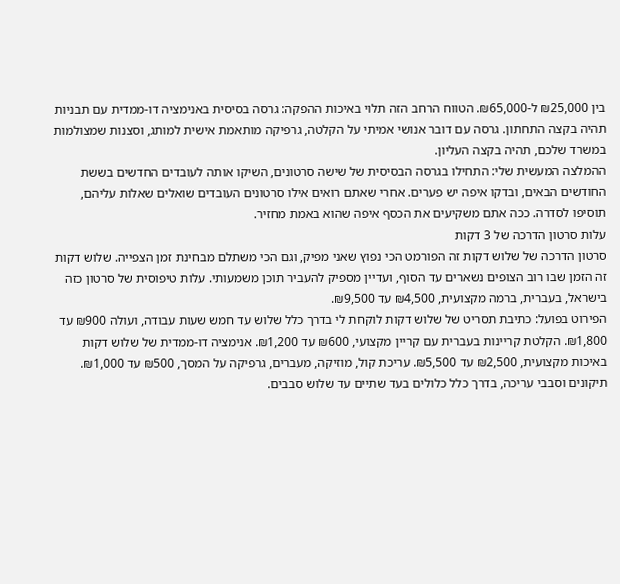בין ₪25,000 ל-₪65,000. הטווח הרחב הזה תלוי באיכות ההפקה: גרסה בסיסית באנימציה דו-ממדית עם תבניות תהיה בקצה התחתון. גרסה עם דובר אנושי אמיתי על הקלטה, גרפיקה מותאמת אישית למותג, וסצנות שמצולמות במשרד שלכם, תהיה בקצה העליון.
ההמלצה המעשית שלי: התחילו בגרסה הבסיסית של שישה סרטונים, השיקו אותה לעובדים החדשים בששת החודשים הבאים, ובדקו איפה יש פערים. אחרי שאתם רואים אילו סרטונים העובדים שואלים שאלות עליהם, תוסיפו לסדרה. ככה אתם משקיעים את הכסף איפה שהוא באמת מחזיר.
עלות סרטון הדרכה של 3 דקות
סרטון הדרכה של שלוש דקות זה הפורמט הכי נפוץ שאני מפיק, וגם הכי משתלם מבחינת זמן הצפייה. שלוש דקות זה הזמן שבו רוב הצופים נשארים עד הסוף, ועדיין מספיק להעביר תוכן משמעותי. עלות טיפוסית של סרטון כזה בישראל, בעברית, ברמה מקצועית, ₪4,500 עד ₪9,500.
הפירוט בפועל: כתיבת תסריט של שלוש דקות לוקחת לי בדרך כלל שלוש עד חמש שעות עבודה, ועולה ₪900 עד ₪1,800. הקלטת קריינות בעברית עם קריין מקצועי, ₪600 עד ₪1,200. אנימציה דו-ממדית של שלוש דקות באיכות מקצועית, ₪2,500 עד ₪5,500. עריכת קול, מוזיקה, מעברים, גרפיקה על המסך, ₪500 עד ₪1,000. תיקונים וסבבי עריכה, בדרך כלל כלולים בעד שתיים עד שלוש סבבים.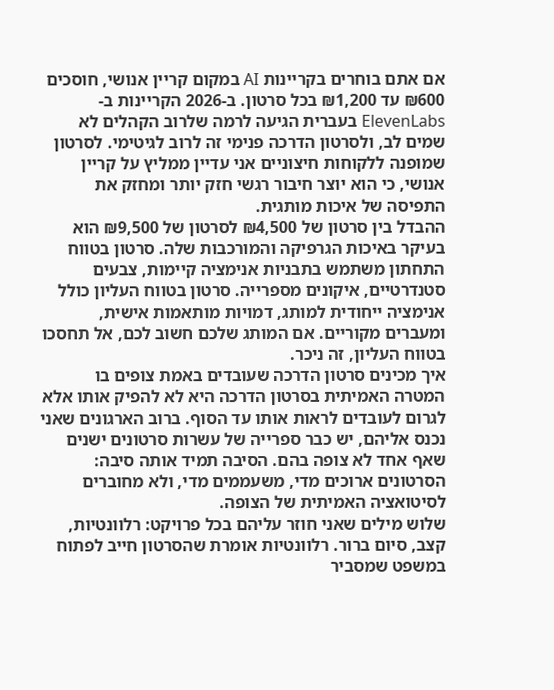אם אתם בוחרים בקריינות AI במקום קריין אנושי, חוסכים ₪600 עד ₪1,200 בכל סרטון. ב-2026 הקריינות ב-ElevenLabs בעברית הגיעה לרמה שלרוב הקהלים לא שמים לב, ולסרטון הדרכה פנימי זה לרוב לגיטימי. לסרטון שמופנה ללקוחות חיצוניים אני עדיין ממליץ על קריין אנושי, כי הוא יוצר חיבור רגשי חזק יותר ומחזק את התפיסה של איכות מותגית.
ההבדל בין סרטון של ₪4,500 לסרטון של ₪9,500 הוא בעיקר באיכות הגרפיקה והמורכבות שלה. סרטון בטווח התחתון משתמש בתבניות אנימציה קיימות, צבעים סטנדרטיים, איקונים מספרייה. סרטון בטווח העליון כולל אנימציה ייחודית למותג, דמויות מותאמות אישית, ומעברים מקוריים. אם המותג שלכם חשוב לכם, אל תחסכו בטווח העליון, זה ניכר.
איך מכינים סרטון הדרכה שעובדים באמת צופים בו
המטרה האמיתית בסרטון הדרכה היא לא להפיק אותו אלא לגרום לעובדים לראות אותו עד הסוף. ברוב הארגונים שאני נכנס אליהם, יש כבר ספרייה של עשרות סרטונים ישנים שאף אחד לא צופה בהם. הסיבה תמיד אותה סיבה: הסרטונים ארוכים מדי, משעממים מדי, ולא מחוברים לסיטואציה האמיתית של הצופה.
שלוש מילים שאני חוזר עליהם בכל פרויקט: רלוונטיות, קצב, סיום ברור. רלוונטיות אומרת שהסרטון חייב לפתוח במשפט שמסביר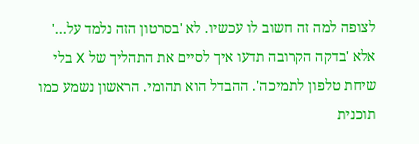לצופה למה זה חשוב לו עכשיו. לא 'בסרטון הזה נלמד על…' אלא 'בדקה הקרובה תדעו איך לסיים את התהליך של X בלי שיחת טלפון לתמיכה'. ההבדל הוא תהומי. הראשון נשמע כמו תוכנית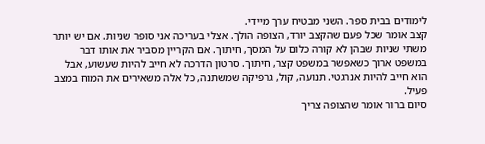לימודים בבית ספר. השני מבטיח ערך מיידי.
קצב אומר שכל פעם שהקצב יורד, הצופה הולך. אצלי בעריכה אני סופר שניות. אם יש יותר משתי שניות שבהן לא קורה כלום על המסך, חיתוך. אם הקריין מסביר את אותו דבר במשפט ארוך כשאפשר במשפט קצר, חיתוך. סרטון הדרכה לא חייב להיות שעשוע, אבל הוא חייב להיות אנרגטי. תנועה, קול, גרפיקה שמשתנה, כל אלה משאירים את המוח במצב פעיל.
סיום ברור אומר שהצופה צריך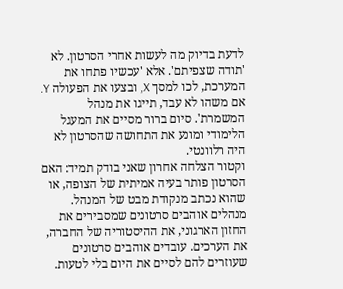לדעת בדיוק מה לעשות אחרי הסרטון. לא 'תודה שצפיתם'. אלא 'עכשיו פתחו את המערכת, לכו למסך X, ובצעו את הפעולה Y. אם משהו לא עבד, תייגו את מנהל המשמרת'. סיום ברור מסיים את המעגל הלימודי ומונע את התחושה שהסרטון לא היה רלוונטי.
וקטור הצלחה אחרון שאני בודק תמיד: האם הסרטון פותר בעיה אמיתית של הצופה, או שהוא נכתב מנקודת מבט של המנהל. מנהלים אוהבים סרטונים שמסבירים את החזון הארגוני, את ההיסטוריה של החברה, את הערכים. עובדים אוהבים סרטונים שעוזרים להם לסיים את היום בלי לטעות.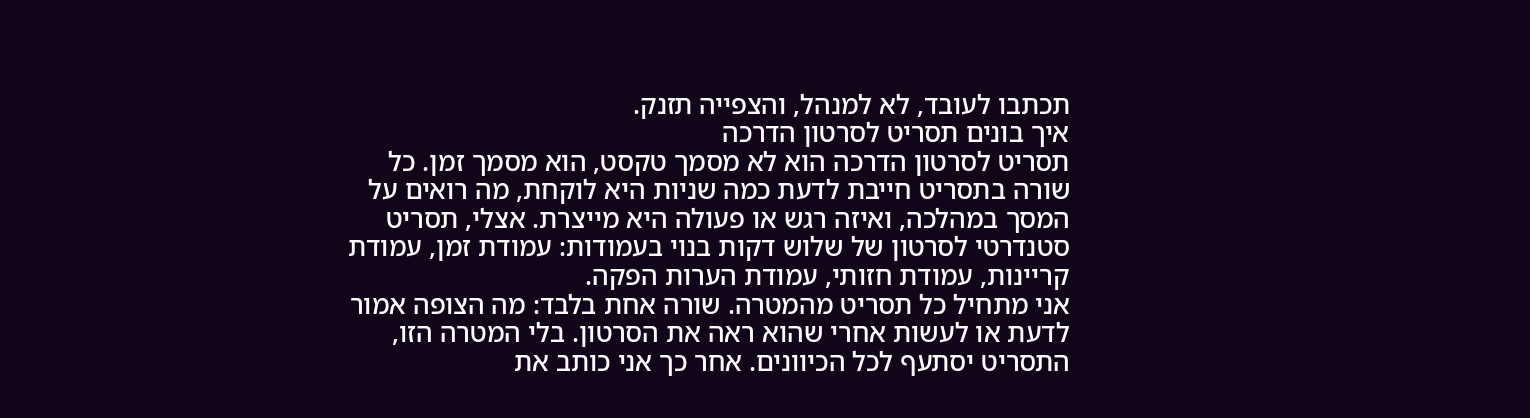תכתבו לעובד, לא למנהל, והצפייה תזנק.
איך בונים תסריט לסרטון הדרכה
תסריט לסרטון הדרכה הוא לא מסמך טקסט, הוא מסמך זמן. כל שורה בתסריט חייבת לדעת כמה שניות היא לוקחת, מה רואים על המסך במהלכה, ואיזה רגש או פעולה היא מייצרת. אצלי, תסריט סטנדרטי לסרטון של שלוש דקות בנוי בעמודות: עמודת זמן, עמודת קריינות, עמודת חזותי, עמודת הערות הפקה.
אני מתחיל כל תסריט מהמטרה. שורה אחת בלבד: מה הצופה אמור לדעת או לעשות אחרי שהוא ראה את הסרטון. בלי המטרה הזו, התסריט יסתעף לכל הכיוונים. אחר כך אני כותב את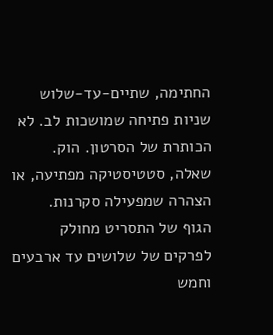החתימה, שתיים-עד-שלוש שניות פתיחה שמושכות לב. לא הכותרת של הסרטון. הוק. שאלה, סטטיסטיקה מפתיעה, או הצהרה שמפעילה סקרנות.
הגוף של התסריט מחולק לפרקים של שלושים עד ארבעים וחמש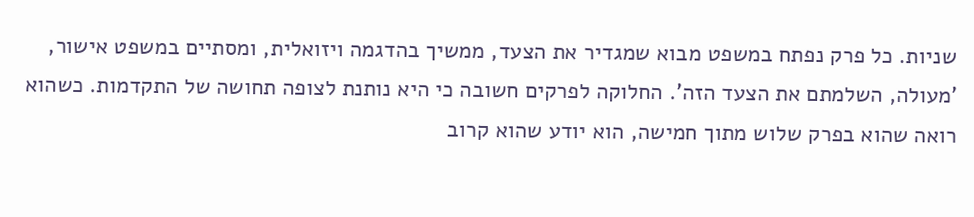שניות. כל פרק נפתח במשפט מבוא שמגדיר את הצעד, ממשיך בהדגמה ויזואלית, ומסתיים במשפט אישור, 'מעולה, השלמתם את הצעד הזה'. החלוקה לפרקים חשובה כי היא נותנת לצופה תחושה של התקדמות. כשהוא רואה שהוא בפרק שלוש מתוך חמישה, הוא יודע שהוא קרוב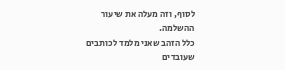לסוף, וזה מעלה את שיעור ההשלמה.
כלל הזהב שאני מלמד לכותבים שעובדים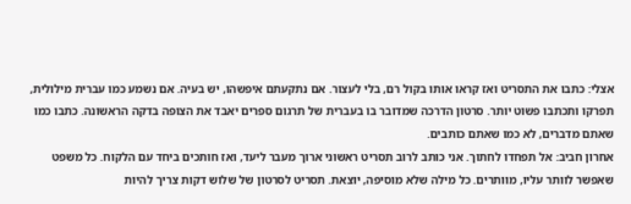אצלי: כתבו את התסריט ואז קראו אותו בקול רם, בלי לעצור. אם נתקעתם איפשהו, יש בעיה. אם נשמע כמו עברית מילולית, תפרקו ותכתבו פשוט יותר. סרטון הדרכה שמדובר בו בעברית של תרגום ספרים יאבד את הצופה בדקה הראשונה. כתבו כמו שאתם מדברים, לא כמו שאתם כותבים.
אחרון חביב: אל תפחדו לחתוך. אני כותב לרוב תסריט ראשוני ארוך מעבר ליעד, ואז חותכים ביחד עם הלקוח. כל משפט שאפשר לוותר עליו, מוותרים. כל מילה שלא מוסיפה, יוצאת. תסריט לסרטון של שלוש דקות צריך להיות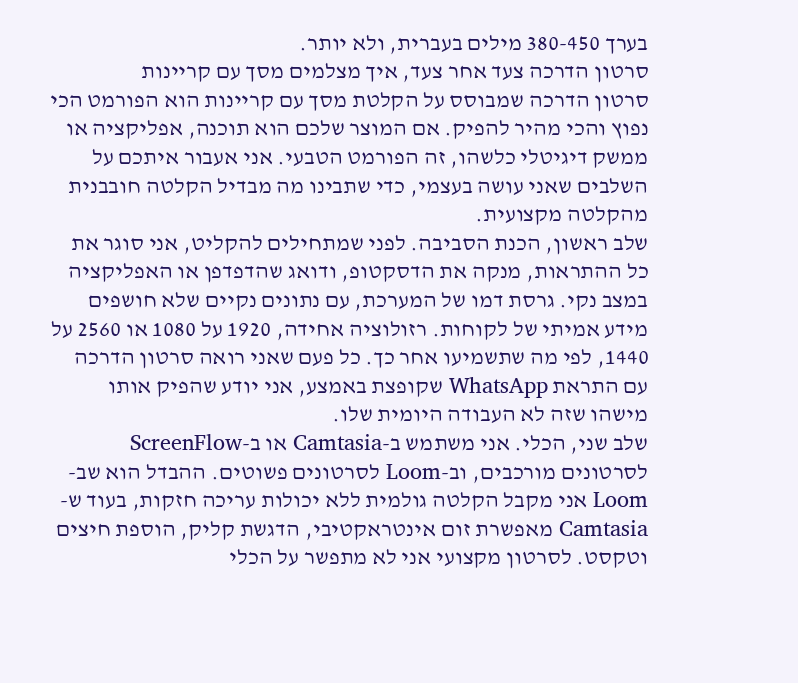בערך 380-450 מילים בעברית, ולא יותר.
סרטון הדרכה צעד אחר צעד, איך מצלמים מסך עם קריינות
סרטון הדרכה שמבוסס על הקלטת מסך עם קריינות הוא הפורמט הכי נפוץ והכי מהיר להפיק. אם המוצר שלכם הוא תוכנה, אפליקציה או ממשק דיגיטלי כלשהו, זה הפורמט הטבעי. אני אעבור איתכם על השלבים שאני עושה בעצמי, כדי שתבינו מה מבדיל הקלטה חובבנית מהקלטה מקצועית.
שלב ראשון, הכנת הסביבה. לפני שמתחילים להקליט, אני סוגר את כל ההתראות, מנקה את הדסקטופ, ודואג שהדפדפן או האפליקציה במצב נקי. גרסת דמו של המערכת, עם נתונים נקיים שלא חושפים מידע אמיתי של לקוחות. רזולוציה אחידה, 1920 על 1080 או 2560 על 1440, לפי מה שתשמיעו אחר כך. כל פעם שאני רואה סרטון הדרכה עם התראת WhatsApp שקופצת באמצע, אני יודע שהפיק אותו מישהו שזה לא העבודה היומית שלו.
שלב שני, הכלי. אני משתמש ב-Camtasia או ב-ScreenFlow לסרטונים מורכבים, וב-Loom לסרטונים פשוטים. ההבדל הוא שב-Loom אני מקבל הקלטה גולמית ללא יכולות עריכה חזקות, בעוד ש-Camtasia מאפשרת זום אינטראקטיבי, הדגשת קליק, הוספת חיצים וטקסט. לסרטון מקצועי אני לא מתפשר על הכלי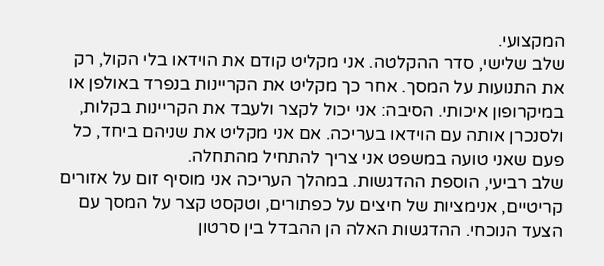המקצועי.
שלב שלישי, סדר ההקלטה. אני מקליט קודם את הוידאו בלי הקול, רק את התנועות על המסך. אחר כך מקליט את הקריינות בנפרד באולפן או במיקרופון איכותי. הסיבה: אני יכול לקצר ולעבד את הקריינות בקלות, ולסנכרן אותה עם הוידאו בעריכה. אם אני מקליט את שניהם ביחד, כל פעם שאני טועה במשפט אני צריך להתחיל מהתחלה.
שלב רביעי, הוספת ההדגשות. במהלך העריכה אני מוסיף זום על אזורים קריטיים, אנימציות של חיצים על כפתורים, וטקסט קצר על המסך עם הצעד הנוכחי. ההדגשות האלה הן ההבדל בין סרטון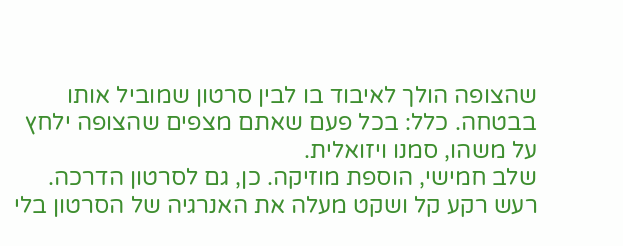שהצופה הולך לאיבוד בו לבין סרטון שמוביל אותו בבטחה. כלל: בכל פעם שאתם מצפים שהצופה ילחץ על משהו, סמנו ויזואלית.
שלב חמישי, הוספת מוזיקה. כן, גם לסרטון הדרכה. רעש רקע קל ושקט מעלה את האנרגיה של הסרטון בלי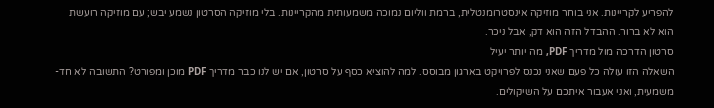להפריע לקריינות. אני בוחר מוזיקה אינסטרומנטלית, ברמת ווליום נמוכה משמעותית מהקריינות. בלי מוזיקה הסרטון נשמע יבש; עם מוזיקה רועשת הוא לא ברור. ההבדל הזה הוא דק, אבל ניכר.
סרטון הדרכה מול מדריך PDF, מה יותר יעיל
השאלה הזו עולה כל פעם שאני נכנס לפרויקט בארגון מבוסס. למה להוציא כסף על סרטון, אם יש לנו כבר מדריך PDF מוכן ומפורט? התשובה לא חד-משמעית, ואני אעבור איתכם על השיקולים.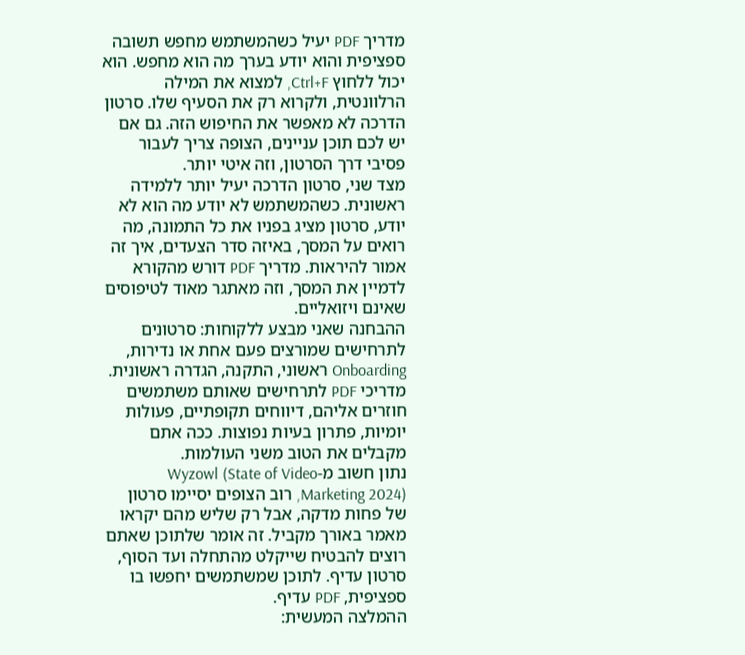מדריך PDF יעיל כשהמשתמש מחפש תשובה ספציפית והוא יודע בערך מה הוא מחפש. הוא יכול ללחוץ Ctrl+F, למצוא את המילה הרלוונטית, ולקרוא רק את הסעיף שלו. סרטון הדרכה לא מאפשר את החיפוש הזה. גם אם יש לכם תוכן עניינים, הצופה צריך לעבור פסיבי דרך הסרטון, וזה איטי יותר.
מצד שני, סרטון הדרכה יעיל יותר ללמידה ראשונית. כשהמשתמש לא יודע מה הוא לא יודע, סרטון מציג בפניו את כל התמונה, מה רואים על המסך, באיזה סדר הצעדים, איך זה אמור להיראות. מדריך PDF דורש מהקורא לדמיין את המסך, וזה מאתגר מאוד לטיפוסים שאינם ויזואליים.
ההבחנה שאני מבצע ללקוחות: סרטונים לתרחישים שמורצים פעם אחת או נדירות, Onboarding ראשוני, התקנה, הגדרה ראשונית. מדריכי PDF לתרחישים שאותם משתמשים חוזרים אליהם, דיווחים תקופתיים, פעולות יומיות, פתרון בעיות נפוצות. ככה אתם מקבלים את הטוב משני העולמות.
נתון חשוב מ-Wyzowl (State of Video Marketing 2024), רוב הצופים יסיימו סרטון של פחות מדקה, אבל רק שליש מהם יקראו מאמר באורך מקביל. זה אומר שלתוכן שאתם רוצים להבטיח שייקלט מהתחלה ועד הסוף, סרטון עדיף. לתוכן שמשתמשים יחפשו בו ספציפית, PDF עדיף.
ההמלצה המעשית: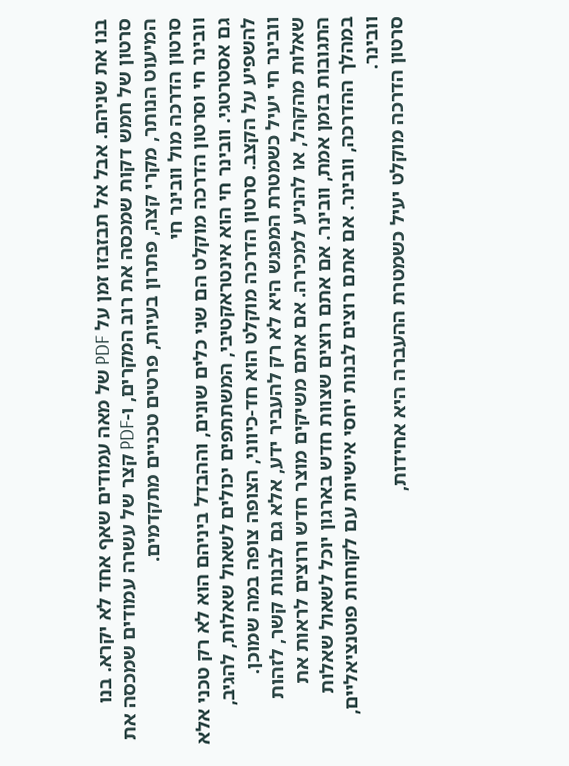בנו את שניהם. אבל אל תבזבזו זמן על PDF של מאה עמודים שאף אחד לא יקרא. בנו סרטון של חמש דקות שמכסה את רוב המקרים, ו-PDF קצר של עשרה עמודים שמכסה את המיעוט הנותר, מקרי קצה, פתרון בעיות, פרטים טכניים מתקדמים.
סרטון הדרכה מול וובינר חי
וובינר חי וסרטון הדרכה מוקלט הם שני כלים שונים, וההבדל ביניהם הוא לא רק טכני אלא גם אסטרטגי. וובינר חי הוא אינטראקטיבי, המשתתפים יכולים לשאול שאלות, להגיב, להשפיע על הקצב. סרטון הדרכה מוקלט הוא חד-כיווני, הצופה צופה במה שמוכן.
וובינר חי יעיל כשמטרת המפגש היא לא רק להעביר ידע, אלא גם לבנות קשר, לזהות שאלות מהקהל, או להניע למכירה. אם אתם משיקים מוצר חדש ורוצים לראות את התגובות בזמן אמת, וובינר. אם אתם רוצים שצוות חדש בארגון יוכל לשאול שאלות במהלך ההדרכה, וובינר. אם אתם רוצים לבנות יחסי אישיות עם לקוחות פוטנציאליים, וובינר.
סרטון הדרכה מוקלט יעיל כשמטרת ההעברה היא אחידות,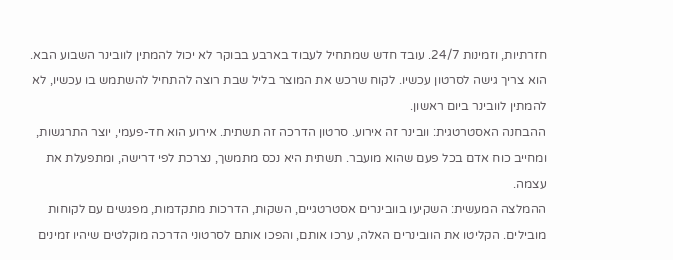חזרתיות, וזמינות 24/7. עובד חדש שמתחיל לעבוד בארבע בבוקר לא יכול להמתין לוובינר השבוע הבא. הוא צריך גישה לסרטון עכשיו. לקוח שרכש את המוצר בליל שבת רוצה להתחיל להשתמש בו עכשיו, לא להמתין לוובינר ביום ראשון.
ההבחנה האסטרטגית: וובינר זה אירוע. סרטון הדרכה זה תשתית. אירוע הוא חד-פעמי, יוצר התרגשות, ומחייב כוח אדם בכל פעם שהוא מועבר. תשתית היא נכס מתמשך, נצרכת לפי דרישה, ומתפעלת את עצמה.
ההמלצה המעשית: השקיעו בוובינרים אסטרטגיים, השקות, הדרכות מתקדמות, מפגשים עם לקוחות מובילים. הקליטו את הוובינרים האלה, ערכו אותם, והפכו אותם לסרטוני הדרכה מוקלטים שיהיו זמינים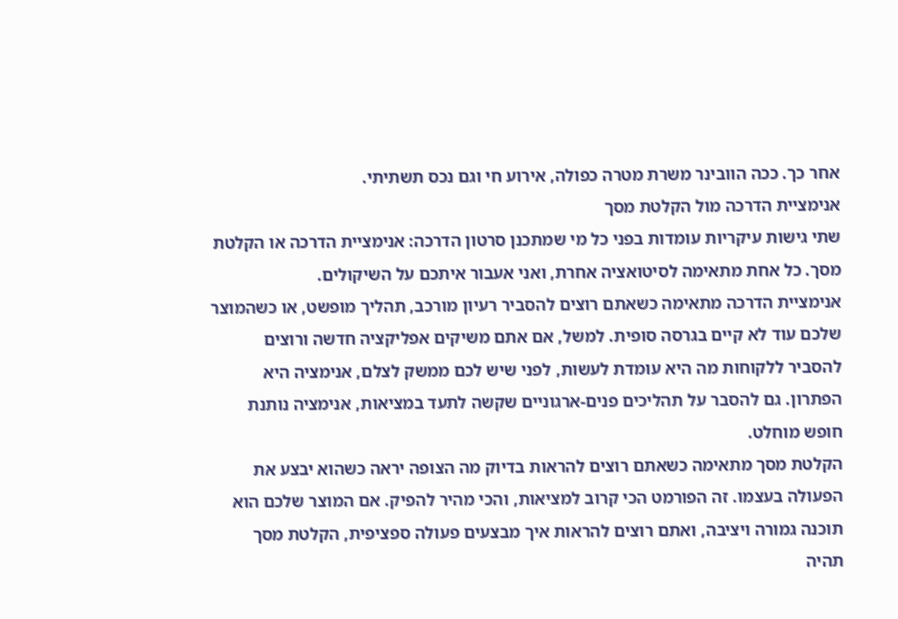אחר כך. ככה הוובינר משרת מטרה כפולה, אירוע חי וגם נכס תשתיתי.
אנימציית הדרכה מול הקלטת מסך
שתי גישות עיקריות עומדות בפני כל מי שמתכנן סרטון הדרכה: אנימציית הדרכה או הקלטת מסך. כל אחת מתאימה לסיטואציה אחרת, ואני אעבור איתכם על השיקולים.
אנימציית הדרכה מתאימה כשאתם רוצים להסביר רעיון מורכב, תהליך מופשט, או כשהמוצר שלכם עוד לא קיים בגרסה סופית. למשל, אם אתם משיקים אפליקציה חדשה ורוצים להסביר ללקוחות מה היא עומדת לעשות, לפני שיש לכם ממשק לצלם, אנימציה היא הפתרון. גם להסבר על תהליכים פנים-ארגוניים שקשה לתעד במציאות, אנימציה נותנת חופש מוחלט.
הקלטת מסך מתאימה כשאתם רוצים להראות בדיוק מה הצופה יראה כשהוא יבצע את הפעולה בעצמו. זה הפורמט הכי קרוב למציאות, והכי מהיר להפיק. אם המוצר שלכם הוא תוכנה גמורה ויציבה, ואתם רוצים להראות איך מבצעים פעולה ספציפית, הקלטת מסך תהיה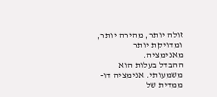זולה יותר, מהירה יותר, ומדויקת יותר מאנימציה.
ההבדל בעלות הוא משמעותי. אנימציה דו-ממדית של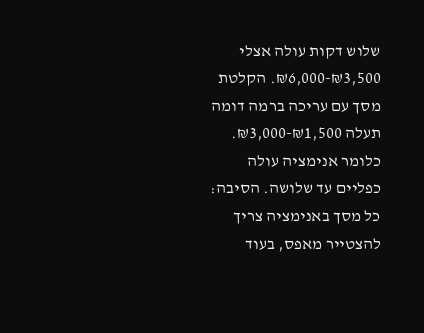שלוש דקות עולה אצלי ₪3,500-₪6,000. הקלטת מסך עם עריכה ברמה דומה תעלה ₪1,500-₪3,000. כלומר אנימציה עולה כפליים עד שלושה. הסיבה: כל מסך באנימציה צריך להצטייר מאפס, בעוד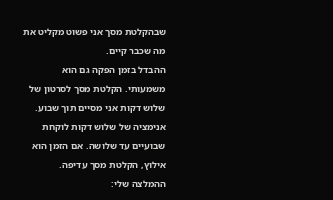שבהקלטת מסך אני פשוט מקליט את מה שכבר קיים.
ההבדל בזמן הפקה גם הוא משמעותי. הקלטת מסך לסרטון של שלוש דקות אני מסיים תוך שבוע. אנימציה של שלוש דקות לוקחת שבועיים עד שלושה. אם הזמן הוא אילוץ, הקלטת מסך עדיפה.
ההמלצה שלי: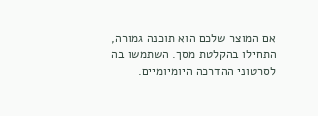אם המוצר שלכם הוא תוכנה גמורה, התחילו בהקלטת מסך. השתמשו בה לסרטוני ההדרכה היומיומיים.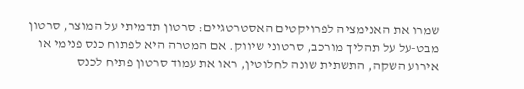שמרו את האנימציה לפרויקטים האסטרטגיים: סרטון תדמיתי על המוצר, סרטון מבט-על על תהליך מורכב, סרטוני שיווק. אם המטרה היא לפתוח כנס פנימי או אירוע השקה, התשתית שונה לחלוטין, ראו את עמוד סרטון פתיח לכנס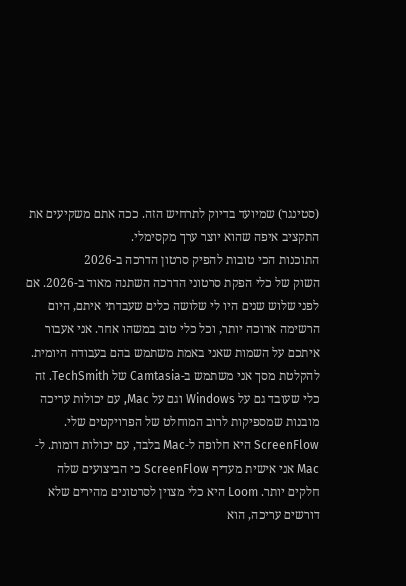(סטינגר) שמיועד בדיוק לתרחיש הזה. ככה אתם משקיעים את התקציב איפה שהוא יוצר ערך מקסימלי.
התוכנות הכי טובות להפיק סרטון הדרכה ב-2026
השוק של כלי הפקת סרטוני הדרכה השתנה מאוד ב-2026. אם לפני שלוש שנים היו לי שלושה כלים שעבדתי איתם, היום הרשימה ארוכה יותר, וכל כלי טוב במשהו אחר. אני אעבור איתכם על השמות שאני באמת משתמש בהם בעבודה היומית.
להקלטת מסך אני משתמש ב-Camtasia של TechSmith. זה כלי שעובד גם על Windows וגם על Mac, עם יכולות עריכה מובנות שמספיקות לרוב המוחלט של הפרויקטים שלי. ScreenFlow היא חלופה ל-Mac בלבד, עם יכולות דומות. ל-Mac אני אישית מעדיף ScreenFlow כי הביצועים שלה חלקים יותר. Loom היא כלי מצוין לסרטונים מהירים שלא דורשים עריכה, הוא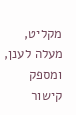מקליט, מעלה לענן, ומספק קישור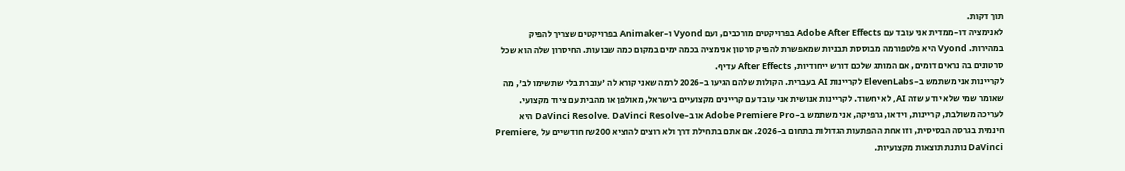תוך דקות.
לאנימציה דו-ממדית אני עובד עם Adobe After Effects בפרויקטים מורכבים, ועם Vyond ו-Animaker בפרויקטים שצריך להפיק במהירות. Vyond היא פלטפורמה מבוססת תבניות שמאפשרת להפיק סרטון אנימציה בכמה ימים במקום כמה שבועות. החיסרון שלה הוא שכל סרטונים בה נראים דומים, אם המותג שלכם דורש ייחודיות, After Effects עדיף.
לקריינות אני משתמש ב-ElevenLabs לקריינות AI בעברית. הקולות שלהם הגיעו ב-2026 לרמה שאני קורא לה 'עוברת בלי שתשימו לב', מה שאומר שמי שלא יודע שזה AI, לא יחשוד. לקריינות אנושית אני עובד עם קריינים מקצועיים בישראל, מאולפן או מהבית עם ציוד מקצועי.
לעריכה משולבת, קריינות, וידאו, גרפיקה, אני משתמש ב-Adobe Premiere Pro או ב-DaVinci Resolve. DaVinci Resolve היא חינמית בגרסה הבסיסית, וזו אחת ההפתעות הגדולות בתחום ב-2026. אם אתם בתחילת דרך ולא רוצים להוציא ₪200 חודשיים על Premiere, DaVinci נותנת תוצאות מקצועיות.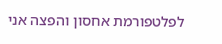לפלטפורמת אחסון והפצה אני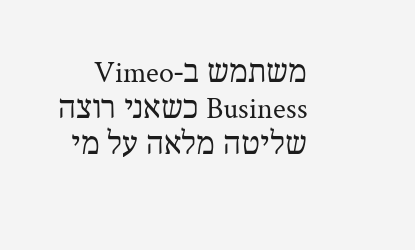משתמש ב-Vimeo Business כשאני רוצה שליטה מלאה על מי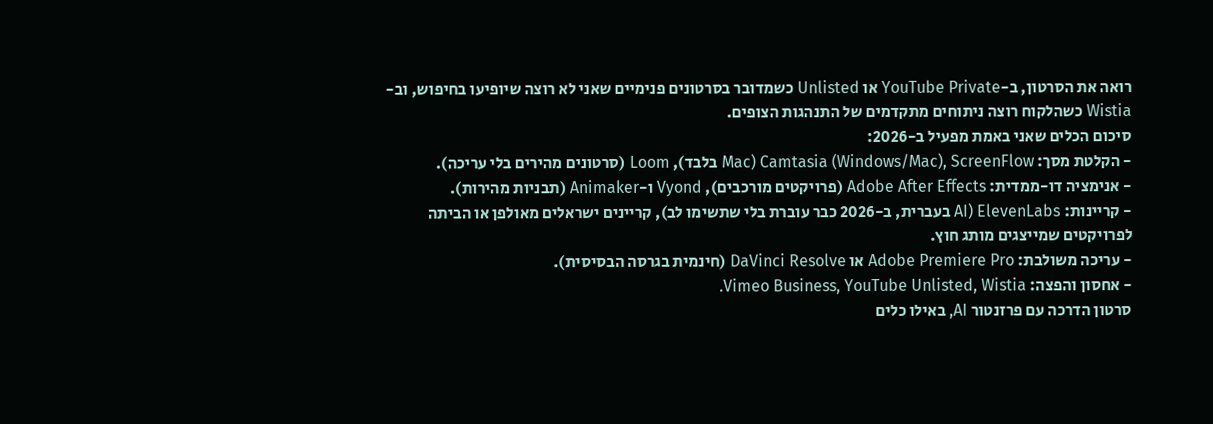רואה את הסרטון, ב-YouTube Private או Unlisted כשמדובר בסרטונים פנימיים שאני לא רוצה שיופיעו בחיפוש, וב-Wistia כשהלקוח רוצה ניתוחים מתקדמים של התנהגות הצופים.
סיכום הכלים שאני באמת מפעיל ב-2026:
- הקלטת מסך: Camtasia (Windows/Mac), ScreenFlow (Mac בלבד), Loom (סרטונים מהירים בלי עריכה).
- אנימציה דו-ממדית: Adobe After Effects (פרויקטים מורכבים), Vyond ו-Animaker (תבניות מהירות).
- קריינות: ElevenLabs (AI בעברית, ב-2026 כבר עוברת בלי שתשימו לב), קריינים ישראלים מאולפן או הביתה לפרויקטים שמייצגים מותג חוץ.
- עריכה משולבת: Adobe Premiere Pro או DaVinci Resolve (חינמית בגרסה הבסיסית).
- אחסון והפצה: Vimeo Business, YouTube Unlisted, Wistia.
סרטון הדרכה עם פרזנטור AI, באילו כלים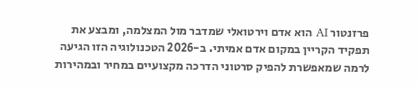פרזנטור AI הוא אדם וירטואלי שמדבר מול המצלמה, ומבצע את תפקיד הקריין במקום אדם אמיתי. ב-2026 הטכנולוגיה הזו הגיעה לרמה שמאפשרת להפיק סרטוני הדרכה מקצועיים במחיר ובמהירות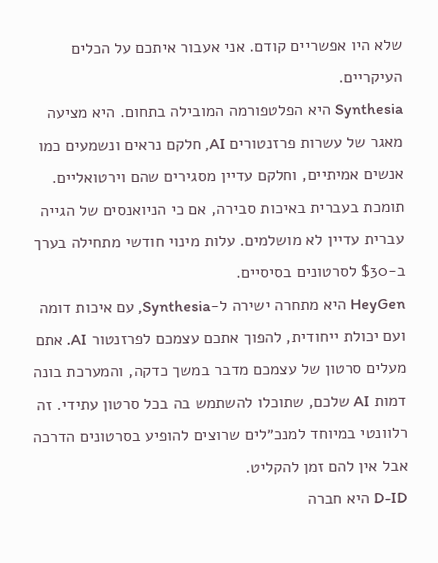שלא היו אפשריים קודם. אני אעבור איתכם על הכלים העיקריים.
Synthesia היא הפלטפורמה המובילה בתחום. היא מציעה מאגר של עשרות פרזנטורים AI, חלקם נראים ונשמעים כמו אנשים אמיתיים, וחלקם עדיין מסגירים שהם וירטואליים. תומכת בעברית באיכות סבירה, אם כי הניואנסים של הגייה עברית עדיין לא מושלמים. עלות מינוי חודשי מתחילה בערך ב-$30 לסרטונים בסיסיים.
HeyGen היא מתחרה ישירה ל-Synthesia, עם איכות דומה ועם יכולת ייחודית, להפוך אתכם עצמכם לפרזנטור AI. אתם מעלים סרטון של עצמכם מדבר במשך כדקה, והמערכת בונה דמות AI שלכם, שתוכלו להשתמש בה בכל סרטון עתידי. זה רלוונטי במיוחד למנכ״לים שרוצים להופיע בסרטונים הדרכה אבל אין להם זמן להקליט.
D-ID היא חברה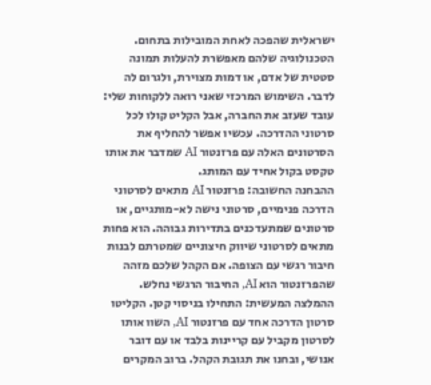ישראלית שהפכה לאחת המובילות בתחום. הטכנולוגיה שלהם מאפשרת להעלות תמונה סטטית של אדם, או דמות מצוירת, ולגרום לה לדבר. השימוש המרכזי שאני רואה ללקוחות שלי: עובד שעזב את החברה, אבל הקליט קולו לכל סרטוני ההדרכה. עכשיו אפשר להחליף את הסרטונים האלה עם פרזנטור AI שמדבר את אותו טקסט בקול אחיד עם המותג.
ההבחנה החשובה: פרזנטור AI מתאים לסרטוני הדרכה פנימיים, סרטוני נישה לא-מותגיים, או סרטונים שמתעדכנים בתדירות גבוהה. הוא פחות מתאים לסרטוני שיווק חיצוניים שמטרתם לבנות חיבור רגשי עם הצופה. אם הקהל שלכם מזהה שהפרזנטור הוא AI, החיבור הרגשי נחלש.
ההמלצה המעשית: התחילו בניסוי קטן. הקליטו סרטון הדרכה אחד עם פרזנטור AI, השוו אותו לסרטון מקביל עם קריינות בלבד או עם דובר אנושי, ובחנו את תגובת הקהל. ברוב המקרים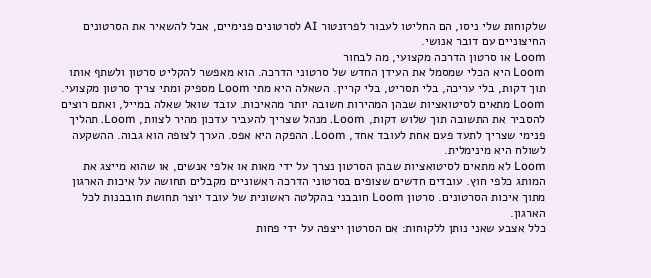שלקוחות שלי ניסו, הם החליטו לעבור לפרזנטור AI לסרטונים פנימיים, אבל להשאיר את הסרטונים החיצוניים עם דובר אנושי.
Loom או סרטון הדרכה מקצועי, מה לבחור
Loom היא הכלי שמסמל את העידן החדש של סרטוני הדרכה. הוא מאפשר להקליט סרטון ולשתף אותו תוך דקות, בלי עריכה, בלי תסריט, בלי קריין. השאלה היא מתי Loom מספיק ומתי צריך סרטון מקצועי.
Loom מתאים לסיטואציות שבהן המהירות חשובה יותר מהאיכות. עובד שואל שאלה במייל, ואתם רוצים להסביר את התשובה תוך שלוש דקות, Loom. מנהל שצריך להעביר עדכון מהיר לצוות, Loom. תהליך פנימי שצריך לתעד פעם אחת לעובד אחד, Loom. ההפקה היא אפס. הערך לצופה הוא גבוה. ההשקעה לשולח היא מינימלית.
Loom לא מתאים לסיטואציות שבהן הסרטון נצרך על ידי מאות או אלפי אנשים, או שהוא מייצג את המותג כלפי חוץ. עובדים חדשים שצופים בסרטוני הדרכה ראשוניים מקבלים תחושה על איכות הארגון מתוך איכות הסרטונים. סרטון Loom חובבני בהקלטה ראשונית של עובד יוצר תחושת חובבנות לכל הארגון.
כלל אצבע שאני נותן ללקוחות: אם הסרטון ייצפה על ידי פחות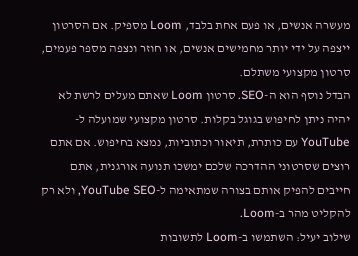מעשרה אנשים, או פעם אחת בלבד, Loom מספיק. אם הסרטון ייצפה על ידי יותר מחמישים אנשים, או חוזר ונצפה מספר פעמים, סרטון מקצועי משתלם.
הבדל נוסף הוא ה-SEO. סרטון Loom שאתם מעלים לרשת לא יהיה ניתן לחיפוש בגוגל בקלות. סרטון מקצועי שמועלה ל-YouTube עם כותרת, תיאור וכתוביות, נמצא בחיפוש. אם אתם רוצים שסרטוני ההדרכה שלכם ימשכו תנועה אורגנית, אתם חייבים להפיק אותם בצורה שמתאימה ל-YouTube SEO, ולא רק להקליט מהר ב-Loom.
שילוב יעיל: השתמשו ב-Loom לתשובות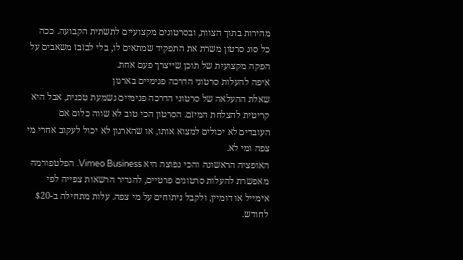מהירות בתוך הצוות, ובסרטונים מקצועיים לתשתית הקבועה. ככה כל סוג סרטון משרת את התפקיד שמתאים לו, בלי לבזבז משאבים על הפקה מקצועית של תוכן שייצרך פעם אחת.
איפה להעלות סרטוני הדרכה פנימיים בארגון
שאלת ההעלאה של סרטוני הדרכה פנימיים נשמעת טכנית, אבל היא קריטית להצלחת המיזם. הסרטון הכי טוב לא שווה כלום אם העובדים לא יכולים למצוא אותו, או שהארגון לא יכול לעקוב אחרי מי צפה ומי לא.
האופציה הראשונה והכי נפוצה היא Vimeo Business. הפלטפורמה מאפשרת להעלות סרטונים פרטיים, להגדיר הרשאות צפייה לפי אימייל או דומיין, ולקבל ניתוחים על מי צפה. עלות מתחילה ב-$20 לחודש.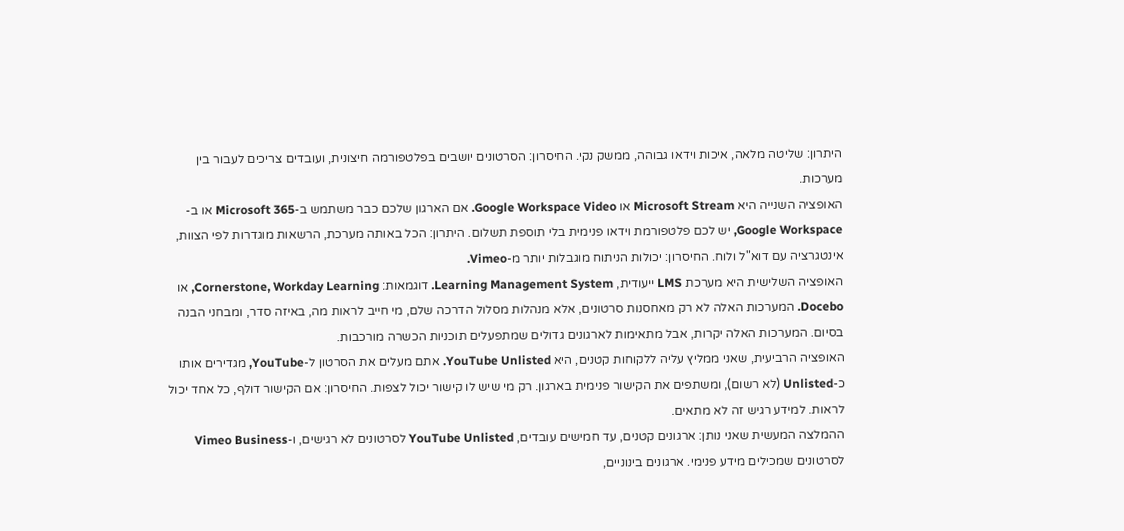היתרון: שליטה מלאה, איכות וידאו גבוהה, ממשק נקי. החיסרון: הסרטונים יושבים בפלטפורמה חיצונית, ועובדים צריכים לעבור בין מערכות.
האופציה השנייה היא Microsoft Stream או Google Workspace Video. אם הארגון שלכם כבר משתמש ב-Microsoft 365 או ב-Google Workspace, יש לכם פלטפורמת וידאו פנימית בלי תוספת תשלום. היתרון: הכל באותה מערכת, הרשאות מוגדרות לפי הצוות, אינטגרציה עם דוא"ל ולוח. החיסרון: יכולות הניתוח מוגבלות יותר מ-Vimeo.
האופציה השלישית היא מערכת LMS ייעודית, Learning Management System. דוגמאות: Cornerstone, Workday Learning, או Docebo. המערכות האלה לא רק מאחסנות סרטונים, אלא מנהלות מסלול הדרכה שלם, מי חייב לראות מה, באיזה סדר, ומבחני הבנה בסיום. המערכות האלה יקרות, אבל מתאימות לארגונים גדולים שמתפעלים תוכניות הכשרה מורכבות.
האופציה הרביעית, שאני ממליץ עליה ללקוחות קטנים, היא YouTube Unlisted. אתם מעלים את הסרטון ל-YouTube, מגדירים אותו כ-Unlisted (לא רשום), ומשתפים את הקישור פנימית בארגון. רק מי שיש לו קישור יכול לצפות. החיסרון: אם הקישור דולף, כל אחד יכול לראות. למידע רגיש זה לא מתאים.
ההמלצה המעשית שאני נותן: ארגונים קטנים, עד חמישים עובדים, YouTube Unlisted לסרטונים לא רגישים, ו-Vimeo Business לסרטונים שמכילים מידע פנימי. ארגונים בינוניים,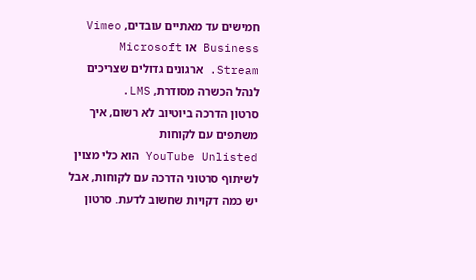חמישים עד מאתיים עובדים, Vimeo Business או Microsoft Stream. ארגונים גדולים שצריכים לנהל הכשרה מסודרת, LMS.
סרטון הדרכה ביוטיוב לא רשום, איך משתפים עם לקוחות
YouTube Unlisted הוא כלי מצוין לשיתוף סרטוני הדרכה עם לקוחות, אבל יש כמה דקויות שחשוב לדעת. סרטון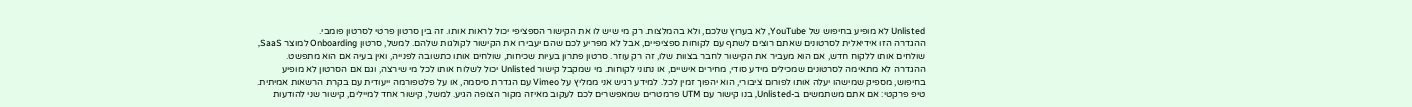Unlisted לא מופיע בחיפוש של YouTube, לא בערוץ שלכם, ולא בהמלצות. רק מי שיש לו את הקישור הספציפי יכול לראות אותו. זה בין סרטון פרטי לסרטון פומבי.
ההגדרה הזו אידיאלית לסרטונים שאתם רוצים לשתף עם לקוחות ספציפיים, אבל לא מפריע לכם שהם יעבירו את הקישור לקולגות שלהם. למשל, סרטון Onboarding למוצר SaaS, שולחים אותו ללקוח חדש, אם הוא מעביר את הקישור לחבר בצוות שלו, זה רק עוזר. סרטון פתרון בעיות שכיחות, שולחים אותו כתשובה לפנייה, ואין בעיה אם הוא מתפשט.
ההגדרה לא מתאימה לסרטונים שמכילים מידע סודי, מחירים אישיים, או נתוני לקוחות. מי שמקבל קישור Unlisted יכול לשלוח אותו לכל מי שירצה, וגם אם הסרטון לא מופיע בחיפוש, מספיק שמישהו יעלה אותו לפורום ציבורי, הוא יהפוך זמין לכל. למידע רגיש אני ממליץ על Vimeo עם הגדרת סיסמה, או על פלטפורמה ייעודית עם בקרת הרשאות אמיתית.
טיפ פרקטי: אם אתם משתמשים ב-Unlisted, בנו קישור עם UTM פרמטרים שמאפשרים לכם לעקוב מאיזה מקור הצופה הגיע. למשל, קישור אחד למיילים, קישור שני להודעות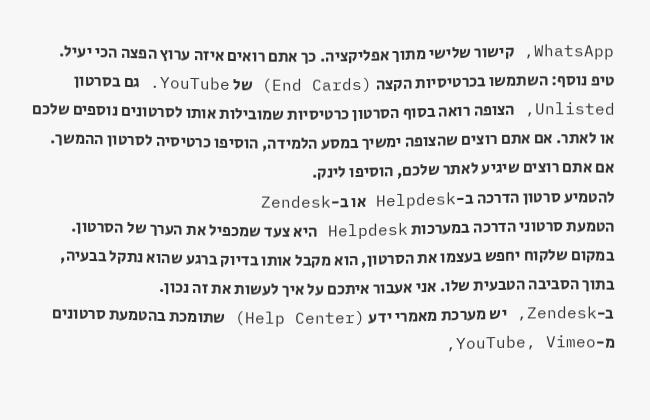WhatsApp, קישור שלישי מתוך אפליקציה. כך אתם רואים איזה ערוץ הפצה הכי יעיל.
טיפ נוסף: השתמשו בכרטיסיות הקצה (End Cards) של YouTube. גם בסרטון Unlisted, הצופה רואה בסוף הסרטון כרטיסיות שמובילות אותו לסרטונים נוספים שלכם או לאתר. אם אתם רוצים שהצופה ימשיך במסע הלמידה, הוסיפו כרטיסיה לסרטון ההמשך. אם אתם רוצים שיגיע לאתר שלכם, הוסיפו לינק.
להטמיע סרטון הדרכה ב-Helpdesk או ב-Zendesk
הטמעת סרטוני הדרכה במערכות Helpdesk היא צעד שמכפיל את הערך של הסרטון. במקום שלקוח יחפש בעצמו את הסרטון, הוא מקבל אותו בדיוק ברגע שהוא נתקל בבעיה, בתוך הסביבה הטבעית שלו. אני אעבור איתכם על איך לעשות את זה נכון.
ב-Zendesk, יש מערכת מאמרי ידע (Help Center) שתומכת בהטמעת סרטונים מ-YouTube, Vimeo,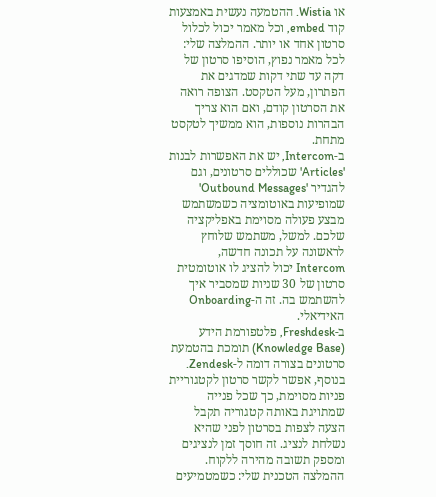או Wistia. ההטמעה נעשית באמצעות קוד embed, וכל מאמר יכול לכלול סרטון אחד או יותר. ההמלצה שלי: לכל מאמר נפוץ, הוסיפו סרטון של דקה עד שתי דקות שמדגים את הפתרון, מעל הטקסט. הצופה רואה את הסרטון קודם, ואם הוא צריך הבהרות נוספות, הוא ממשיך לטקסט מתחת.
ב-Intercom, יש את האפשרות לבנות 'Articles' שכוללים סרטונים, וגם להגדיר 'Outbound Messages' שמופיעות באוטומציה כשמשתמש מבצע פעולה מסוימת באפליקציה שלכם. למשל, משתמש שלוחץ לראשונה על תכונה חדשה, Intercom יכול להציג לו אוטומטית סרטון של 30 שניות שמסביר איך להשתמש בה. זה ה-Onboarding האידיאלי.
ב-Freshdesk, פלטפורמת הידע (Knowledge Base) תומכת בהטמעת סרטונים בצורה דומה ל-Zendesk. בנוסף, אפשר לקשר סרטון לקטגוריית פניות מסוימת, כך שכל פנייה שמתויגת באותה קטגוריה תקבל הצעה לצפות בסרטון לפני שהיא נשלחת לנציג. זה חוסך זמן לנציגים ומספק תשובה מהירה ללקוח.
ההמלצה הטכנית שלי: כשמטמיעים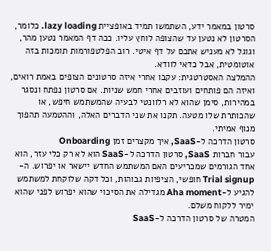סרטון במאמר ידע, השתמשו תמיד באופציית lazy loading. כלומר, הסרטון לא נטען עד שהצופה לוחץ עליו. ככה דף המאמר נטען מהר, וגוגל לא מעניש אתכם על דף איטי. רוב הפלטפורמות תומכות בזה אוטומטית, אבל כדאי לוודא.
ההמלצה האסטרטגית: עקבו אחרי איזה סרטונים הצופים באמת רואים, ואיזה הם פותחים ועוזבים אחרי חמש שניות. אם סרטון נפתח ונסגר במהירות, סימן שהוא לא רלוונטי לבעיה שהמשתמש חיפש, או שהכותרת שלו מטעה. תקנו את שני הדברים האלה, וההטמעה תהפוך מנוף אמיתי.
סרטון הדרכה ל-SaaS, איך מקצרים זמן Onboarding
עבור חברות SaaS, סרטון הדרכה ל-SaaS הוא לא רק כלי עזר, הוא אחד הגורמים שמכריעים האם המשתמש החדש יישאר או יפרוש. ה-Trial signup חופשי, הציפיות גבוהות, וכל דקה שלוקחת למשתמש להגיע ל-Aha moment מגדילה את הסיכוי שהוא יפרוש לפני שהוא ימיר ללקוח משלם.
המטרה של סרטון הדרכה ל-SaaS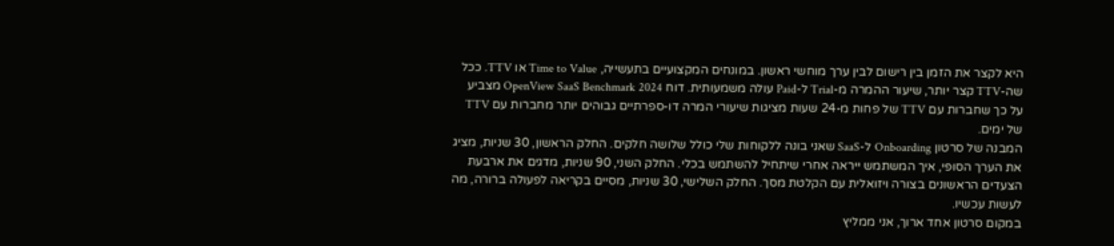היא לקצר את הזמן בין רישום לבין ערך מוחשי ראשון. במונחים המקצועיים בתעשייה, Time to Value או TTV. ככל שה-TTV קצר יותר, שיעור ההמרה מ-Trial ל-Paid עולה משמעותית. דוח OpenView SaaS Benchmark 2024 מצביע על כך שחברות עם TTV של פחות מ-24 שעות מציגות שיעורי המרה דו-ספרתיים גבוהים יותר מחברות עם TTV של ימים.
המבנה של סרטון Onboarding ל-SaaS שאני בונה ללקוחות שלי כולל שלושה חלקים. החלק הראשון, 30 שניות, מציג את הערך הסופי, איך המשתמש ייראה אחרי שיתחיל להשתמש בכלי. החלק השני, 90 שניות, מדגים את ארבעת הצעדים הראשונים בצורה ויזואלית עם הקלטת מסך. החלק השלישי, 30 שניות, מסיים בקריאה לפעולה ברורה, מה לעשות עכשיו.
במקום סרטון אחד ארוך, אני ממליץ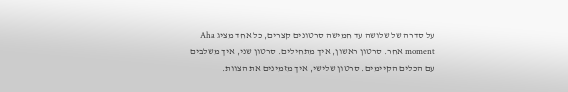על סדרה של שלושה עד חמישה סרטונים קצרים, כל אחד מציג Aha moment אחר. סרטון ראשון, איך מתחילים. סרטון שני, איך משלבים עם הכלים הקיימים. סרטון שלישי, איך מזמינים את הצוות.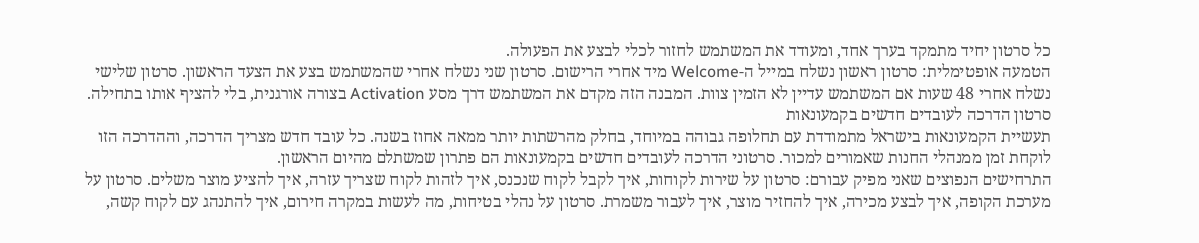כל סרטון יחיד מתמקד בערך אחד, ומעודד את המשתמש לחזור לכלי לבצע את הפעולה.
הטמעה אופטימלית: סרטון ראשון נשלח במייל ה-Welcome מיד אחרי הרישום. סרטון שני נשלח אחרי שהמשתמש בצע את הצעד הראשון. סרטון שלישי נשלח אחרי 48 שעות אם המשתמש עדיין לא הזמין צוות. המבנה הזה מקדם את המשתמש דרך מסע Activation בצורה אורגנית, בלי להציף אותו בתחילה.
סרטון הדרכה לעובדים חדשים בקמעונאות
תעשיית הקמעונאות בישראל מתמודדת עם תחלופה גבוהה במיוחד, בחלק מהרשתות יותר ממאה אחוז בשנה. כל עובד חדש מצריך הדרכה, וההדרכה הזו לוקחת זמן ממנהלי החנות שאמורים למכור. סרטוני הדרכה לעובדים חדשים בקמעונאות הם פתרון שמשתלם מהיום הראשון.
התרחישים הנפוצים שאני מפיק עבורם: סרטון על שירות לקוחות, איך לקבל לקוח שנכנס, איך לזהות לקוח שצריך עזרה, איך להציע מוצר משלים. סרטון על מערכת הקופה, איך לבצע מכירה, איך להחזיר מוצר, איך לעבור משמרת. סרטון על נהלי בטיחות, מה לעשות במקרה חירום, איך להתנהג עם לקוח קשה,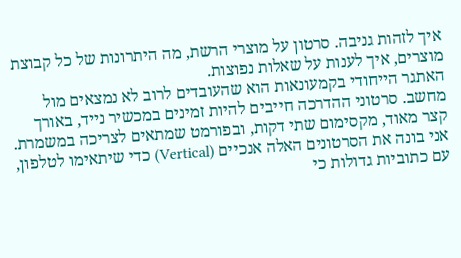איך לזהות גניבה. סרטון על מוצרי הרשת, מה היתרונות של כל קבוצת מוצרים, איך לענות על שאלות נפוצות.
האתגר הייחודי בקמעונאות הוא שהעובדים לרוב לא נמצאים מול מחשב. סרטוני ההדרכה חייבים להיות זמינים במכשיר נייד, באורך קצר מאוד, מקסימום שתי דקות, ובפורמט שמתאים לצריכה במשמרת. אני בונה את הסרטונים האלה אנכיים (Vertical) כדי שיתאימו לטלפון, עם כתוביות גדולות כי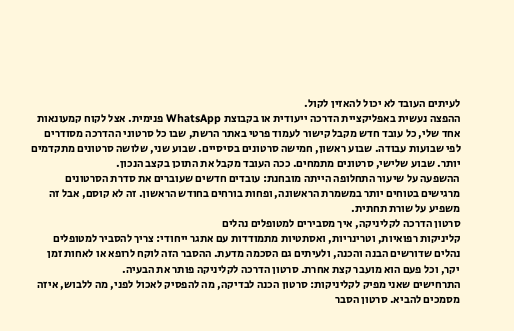לעיתים העובד לא יכול להאזין לקול.
ההפצה נעשית באפליקציית הדרכה ייעודית או בקבוצת WhatsApp פנימית. אצל לקוח קמעונאות אחד שלי, כל עובד חדש מקבל קישור לעמוד פרטי באתר הרשת, שבו כל סרטוני ההדרכה מסודרים לפי שבועות עבודה. שבוע ראשון, חמישה סרטונים בסיסיים. שבוע שני, שלושה סרטונים מתקדמים יותר. שבוע שלישי, סרטונים מתמחים. ככה העובד מקבל את התוכן בקצב הנכון.
ההשפעה על שיעור התחלופה הייתה מובחנת: עובדים חדשים שעוברים את סדרת הסרטונים מרגישים בטוחים יותר במשמרת הראשונה, ופחות בורחים בחודש הראשון. זה לא קוסם, אבל זה משפיע על שורת תחתית.
סרטון הדרכה לקליניקה, איך מסבירים למטופלים נהלים
קליניקות רפואיות, וטרינריות, ואסתטיות מתמודדות עם אתגר ייחודי: צריך להסביר למטופלים נהלים שדורשים הבנה והכנה, ולעיתים גם הסכמה מדעת. ההסבר הזה לוקח לרופא או לאחות זמן יקר, וכל פעם הוא מועבר קצת אחרת. סרטון הדרכה לקליניקה פותר את הבעיה.
התרחישים שאני מפיק לקליניקות: סרטון הכנה לבדיקה, מה להפסיק לאכול לפני, מה ללבוש, איזה מסמכים להביא. סרטון הסבר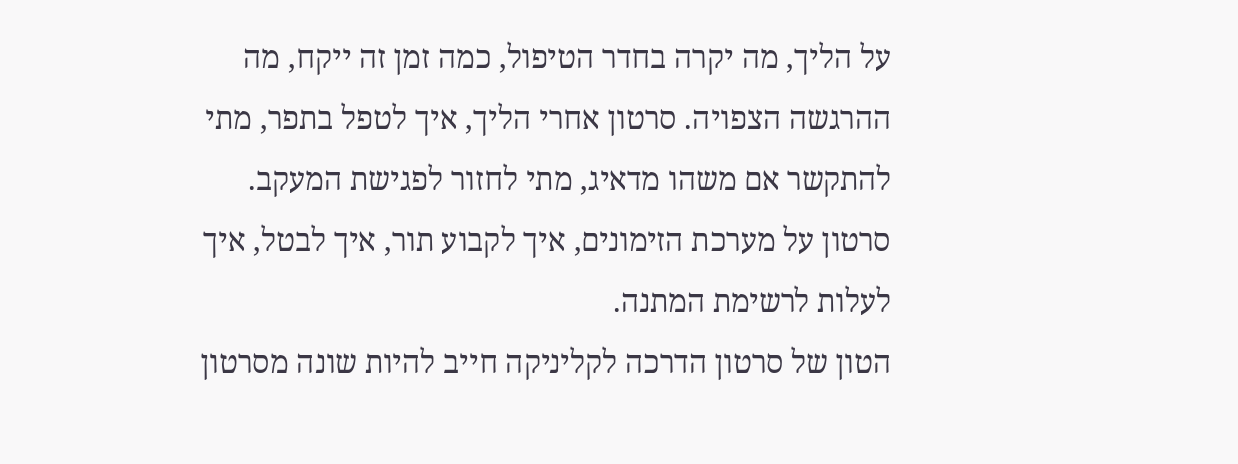על הליך, מה יקרה בחדר הטיפול, כמה זמן זה ייקח, מה ההרגשה הצפויה. סרטון אחרי הליך, איך לטפל בתפר, מתי להתקשר אם משהו מדאיג, מתי לחזור לפגישת המעקב. סרטון על מערכת הזימונים, איך לקבוע תור, איך לבטל, איך לעלות לרשימת המתנה.
הטון של סרטון הדרכה לקליניקה חייב להיות שונה מסרטון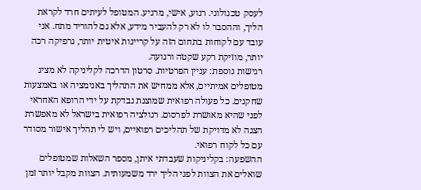לעסק טכנולוגי. רגוע, אישי, מרגיע. המטופל לעיתים חרד לקראת הליך, וההסבר לו לא רק להעביר מידע, אלא גם להוריד מתח. אני עובד עם לקוחות בתחום הזה על קריינות איטית יותר, גרפיקה רכה יותר, מוזיקת רקע שקטה ורגועה.
רגישות נוספת: עניין הפרטיות. סרטון הדרכה לקליניקה לא מציג מטופלים אמיתיים, אלא ממחיש את התהליך באנימציה או באמצעות שחקנים. כל פעולה רפואית שמוצגת נבדקת על ידי הרופא האחראי לפני שהיא מאושרת לפרסום. רגולציה רפואית בישראל לא מאפשרת הצגה לא מדויקת של תהליכים רפואיים, ויש לי תהליך אישור מסודר עם כל לקוח רפואי.
ההשפעה: בקליניקות שעבדתי איתן, מספר השאלות שמטופלים שואלים את הצוות לפני הליך ירד משמעותית. הצוות מקבל יותר זמן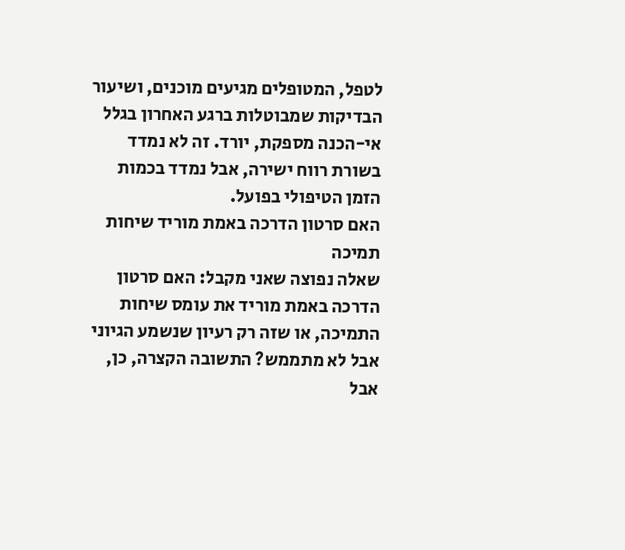לטפל, המטופלים מגיעים מוכנים, ושיעור הבדיקות שמבוטלות ברגע האחרון בגלל אי-הכנה מספקת, יורד. זה לא נמדד בשורת רווח ישירה, אבל נמדד בכמות הזמן הטיפולי בפועל.
האם סרטון הדרכה באמת מוריד שיחות תמיכה
שאלה נפוצה שאני מקבל: האם סרטון הדרכה באמת מוריד את עומס שיחות התמיכה, או שזה רק רעיון שנשמע הגיוני אבל לא מתממש? התשובה הקצרה, כן, אבל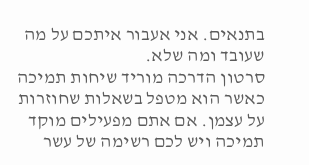בתנאים. אני אעבור איתכם על מה שעובד ומה שלא.
סרטון הדרכה מוריד שיחות תמיכה כאשר הוא מטפל בשאלות שחוזרות על עצמן. אם אתם מפעילים מוקד תמיכה ויש לכם רשימה של עשר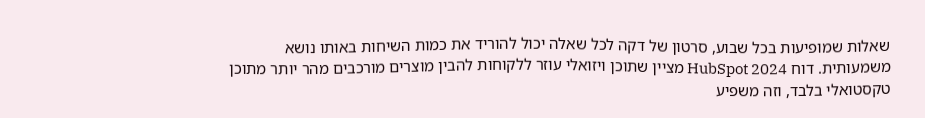שאלות שמופיעות בכל שבוע, סרטון של דקה לכל שאלה יכול להוריד את כמות השיחות באותו נושא משמעותית. דוח HubSpot 2024 מציין שתוכן ויזואלי עוזר ללקוחות להבין מוצרים מורכבים מהר יותר מתוכן טקסטואלי בלבד, וזה משפיע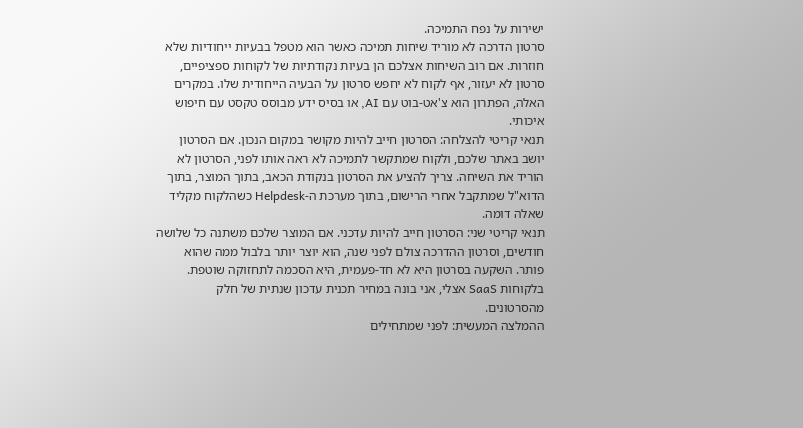ישירות על נפח התמיכה.
סרטון הדרכה לא מוריד שיחות תמיכה כאשר הוא מטפל בבעיות ייחודיות שלא חוזרות. אם רוב השיחות אצלכם הן בעיות נקודתיות של לקוחות ספציפיים, סרטון לא יעזור, אף לקוח לא יחפש סרטון על הבעיה הייחודית שלו. במקרים האלה, הפתרון הוא צ'אט-בוט עם AI, או בסיס ידע מבוסס טקסט עם חיפוש איכותי.
תנאי קריטי להצלחה: הסרטון חייב להיות מקושר במקום הנכון. אם הסרטון יושב באתר שלכם, ולקוח שמתקשר לתמיכה לא ראה אותו לפני, הסרטון לא הוריד את השיחה. צריך להציע את הסרטון בנקודת הכאב, בתוך המוצר, בתוך הדוא"ל שמתקבל אחרי הרישום, בתוך מערכת ה-Helpdesk כשהלקוח מקליד שאלה דומה.
תנאי קריטי שני: הסרטון חייב להיות עדכני. אם המוצר שלכם משתנה כל שלושה חודשים, וסרטון ההדרכה צולם לפני שנה, הוא יוצר יותר בלבול ממה שהוא פותר. השקעה בסרטון היא לא חד-פעמית, היא הסכמה לתחזוקה שוטפת. בלקוחות SaaS אצלי, אני בונה במחיר תכנית עדכון שנתית של חלק מהסרטונים.
ההמלצה המעשית: לפני שמתחילים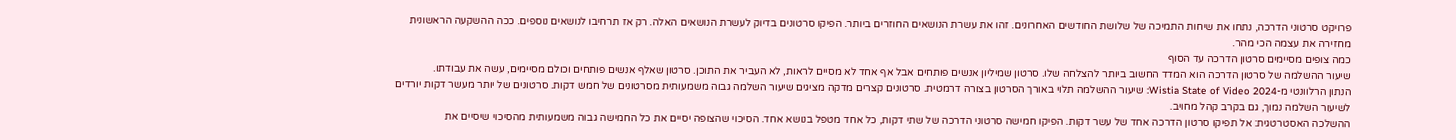פרויקט סרטוני הדרכה, נתחו את שיחות התמיכה של שלושת החודשים האחרונים. זהו את עשרת הנושאים החוזרים ביותר. הפיקו סרטונים בדיוק לעשרת הנושאים האלה. רק אז תרחיבו לנושאים נוספים. ככה ההשקעה הראשונית מחזירה את עצמה הכי מהר.
כמה צופים מסיימים סרטון הדרכה עד הסוף
שיעור ההשלמה של סרטון הדרכה הוא המדד החשוב ביותר להצלחה שלו. סרטון שמיליון אנשים פותחים אבל אף אחד לא מסיים לראות, לא העביר את התוכן. סרטון שאלף אנשים פותחים וכולם מסיימים, עשה את עבודתו.
הנתון הרלוונטי מ-Wistia State of Video 2024: שיעור ההשלמה תלוי באורך הסרטון בצורה דרמטית. סרטונים קצרים מדקה מציגים שיעור השלמה גבוה משמעותית מסרטונים של חמש דקות. סרטונים של יותר מעשר דקות יורדים לשיעור השלמה נמוך, גם בקרב קהל מחויב.
ההשלכה האסטרטגית: אל תפיקו סרטון הדרכה אחד של עשר דקות. הפיקו חמישה סרטוני הדרכה של שתי דקות, כל אחד מטפל בנושא אחד. הסיכוי שהצופה יסיים את כל החמישה גבוה משמעותית מהסיכוי שיסיים את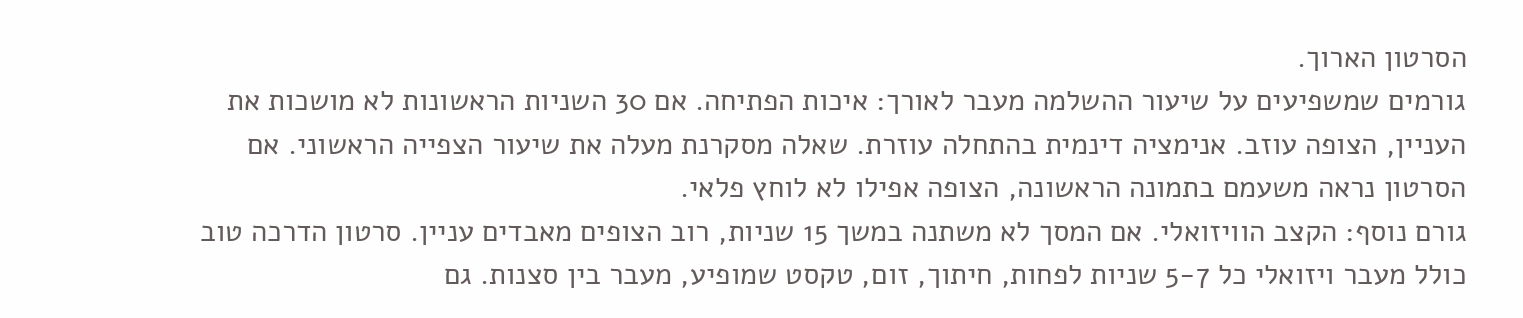הסרטון הארוך.
גורמים שמשפיעים על שיעור ההשלמה מעבר לאורך: איכות הפתיחה. אם 30 השניות הראשונות לא מושכות את העניין, הצופה עוזב. אנימציה דינמית בהתחלה עוזרת. שאלה מסקרנת מעלה את שיעור הצפייה הראשוני. אם הסרטון נראה משעמם בתמונה הראשונה, הצופה אפילו לא לוחץ פלאי.
גורם נוסף: הקצב הוויזואלי. אם המסך לא משתנה במשך 15 שניות, רוב הצופים מאבדים עניין. סרטון הדרכה טוב כולל מעבר ויזואלי כל 5-7 שניות לפחות, חיתוך, זום, טקסט שמופיע, מעבר בין סצנות. גם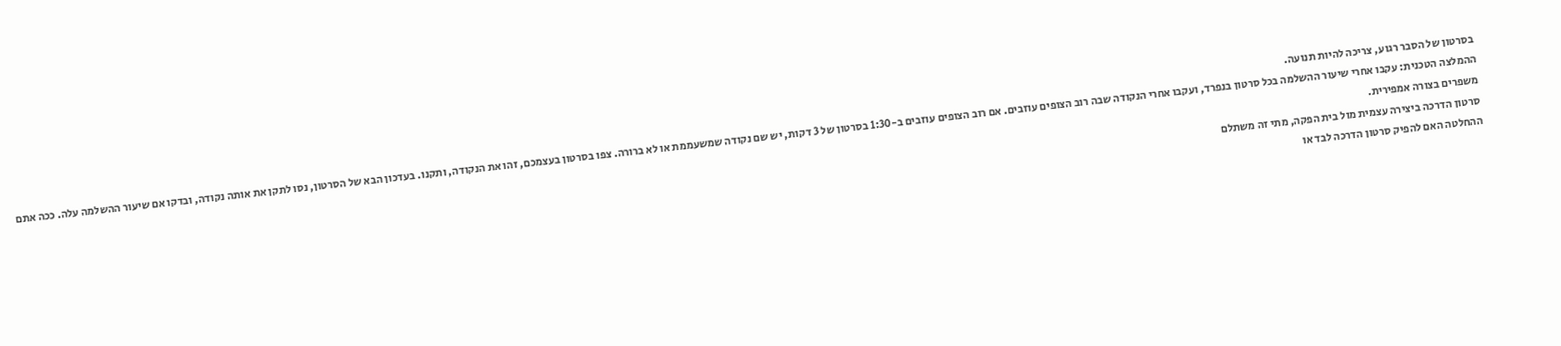בסרטון של הסבר רגוע, צריכה להיות תנועה.
ההמלצה הטכנית: עקבו אחרי שיעור ההשלמה בכל סרטון בנפרד, ועקבו אחרי הנקודה שבה רוב הצופים עוזבים. אם רוב הצופים עוזבים ב-1:30 בסרטון של 3 דקות, יש שם נקודה שמשעממת או לא ברורה. צפו בסרטון בעצמכם, זהו את הנקודה, ותקנו. בעדכון הבא של הסרטון, נסו לתקן את אותה נקודה, ובדקו אם שיעור ההשלמה עלה. ככה אתם משפרים בצורה אמפירית.
סרטון הדרכה ביצירה עצמית מול בית הפקה, מתי זה משתלם
ההחלטה האם להפיק סרטון הדרכה לבד או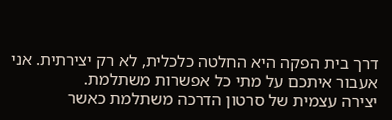דרך בית הפקה היא החלטה כלכלית, לא רק יצירתית. אני אעבור איתכם על מתי כל אפשרות משתלמת.
יצירה עצמית של סרטון הדרכה משתלמת כאשר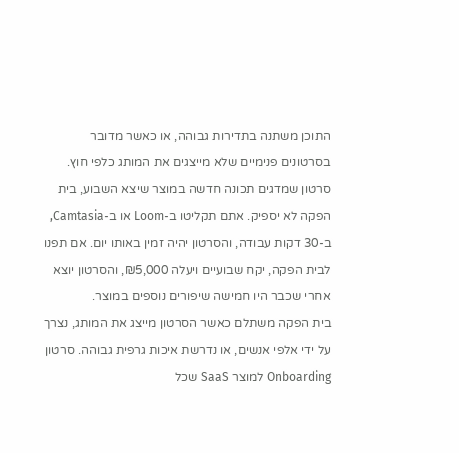התוכן משתנה בתדירות גבוהה, או כאשר מדובר בסרטונים פנימיים שלא מייצגים את המותג כלפי חוץ. סרטון שמדגים תכונה חדשה במוצר שיצא השבוע, בית הפקה לא יספיק. אתם תקליטו ב-Loom או ב-Camtasia, ב-30 דקות עבודה, והסרטון יהיה זמין באותו יום. אם תפנו לבית הפקה, יקח שבועיים ויעלה ₪5,000, והסרטון יוצא אחרי שכבר היו חמישה שיפורים נוספים במוצר.
בית הפקה משתלם כאשר הסרטון מייצג את המותג, נצרך על ידי אלפי אנשים, או נדרשת איכות גרפית גבוהה. סרטון Onboarding למוצר SaaS שכל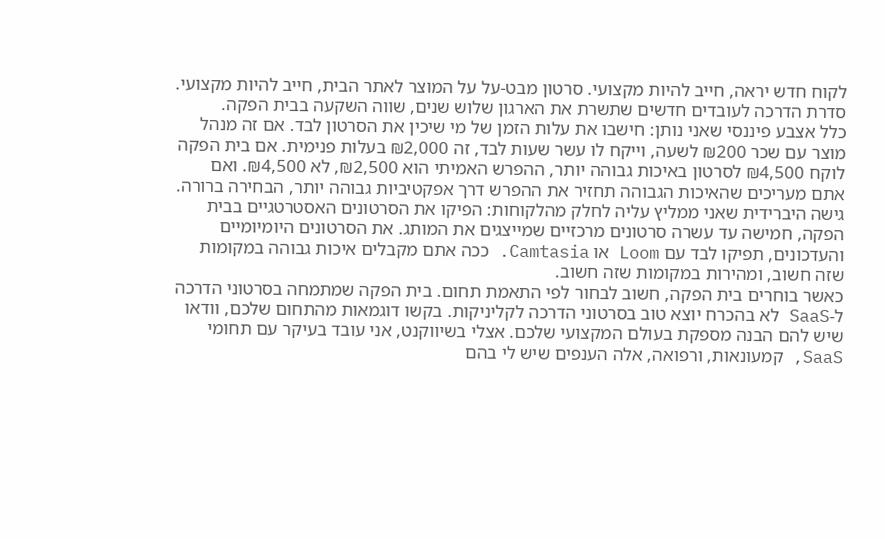לקוח חדש יראה, חייב להיות מקצועי. סרטון מבט-על על המוצר לאתר הבית, חייב להיות מקצועי. סדרת הדרכה לעובדים חדשים שתשרת את הארגון שלוש שנים, שווה השקעה בבית הפקה.
כלל אצבע פיננסי שאני נותן: חישבו את עלות הזמן של מי שיכין את הסרטון לבד. אם זה מנהל מוצר עם שכר ₪200 לשעה, וייקח לו עשר שעות לבד, זה ₪2,000 בעלות פנימית. אם בית הפקה לוקח ₪4,500 לסרטון באיכות גבוהה יותר, ההפרש האמיתי הוא ₪2,500, לא ₪4,500. ואם אתם מעריכים שהאיכות הגבוהה תחזיר את ההפרש דרך אפקטיביות גבוהה יותר, הבחירה ברורה.
גישה היברידית שאני ממליץ עליה לחלק מהלקוחות: הפיקו את הסרטונים האסטרטגיים בבית הפקה, חמישה עד עשרה סרטונים מרכזיים שמייצגים את המותג. את הסרטונים היומיומיים והעדכונים, תפיקו לבד עם Loom או Camtasia. ככה אתם מקבלים איכות גבוהה במקומות שזה חשוב, ומהירות במקומות שזה חשוב.
כאשר בוחרים בית הפקה, חשוב לבחור לפי התאמת תחום. בית הפקה שמתמחה בסרטוני הדרכה ל-SaaS לא בהכרח יוצא טוב בסרטוני הדרכה לקליניקות. בקשו דוגמאות מהתחום שלכם, וודאו שיש להם הבנה מספקת בעולם המקצועי שלכם. אצלי בשיווקנט, אני עובד בעיקר עם תחומי SaaS, קמעונאות, ורפואה, אלה הענפים שיש לי בהם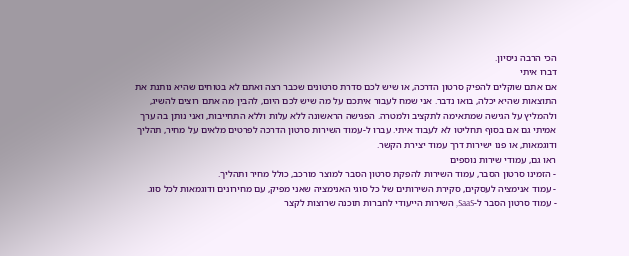הכי הרבה ניסיון.
דברו איתי
אם אתם שוקלים להפיק סרטון הדרכה, או שיש לכם סדרת סרטונים שכבר רצה ואתם לא בטוחים שהיא נותנת את התוצאות שהיא יכלה, בואו נדבר. אני שמח לעבור איתכם על מה שיש לכם היום, להבין מה אתם רוצים להשיג, ולהמליץ על הגישה שמתאימה לתקציב ולמטרה. הפגישה הראשונה ללא עלות וללא התחייבות, ואני נותן בה ערך אמיתי גם אם בסוף תחליטו לא לעבוד איתי. עברו ל-עמוד השירות סרטון הדרכה לפרטים מלאים על מחיר, תהליך ודוגמאות, או פנו ישירות דרך עמוד יצירת הקשר.
ראו גם, עמודי שירות נוספים
- הזמינו סרטון הסבר, עמוד השירות להפקת סרטון הסבר למוצר מורכב, כולל מחיר ותהליך.
- עמוד אנימציה לעסקים, סקירת השירותים של כל סוגי האנימציה שאני מפיק, עם מחירונים ודוגמאות לכל סוג.
- עמוד סרטון הסבר ל-SaaS, השירות הייעודי לחברות תוכנה שרוצות לקצר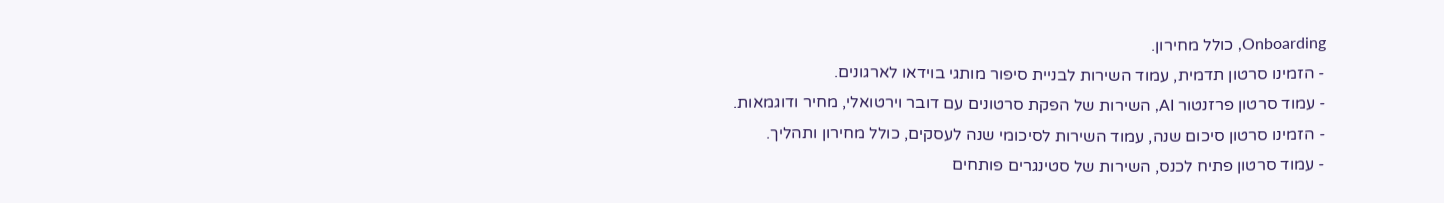Onboarding, כולל מחירון.
- הזמינו סרטון תדמית, עמוד השירות לבניית סיפור מותגי בוידאו לארגונים.
- עמוד סרטון פרזנטור AI, השירות של הפקת סרטונים עם דובר וירטואלי, מחיר ודוגמאות.
- הזמינו סרטון סיכום שנה, עמוד השירות לסיכומי שנה לעסקים, כולל מחירון ותהליך.
- עמוד סרטון פתיח לכנס, השירות של סטינגרים פותחים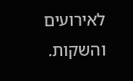לאירועים והשקות.